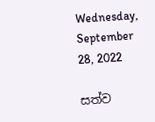Wednesday, September 28, 2022

සත්ව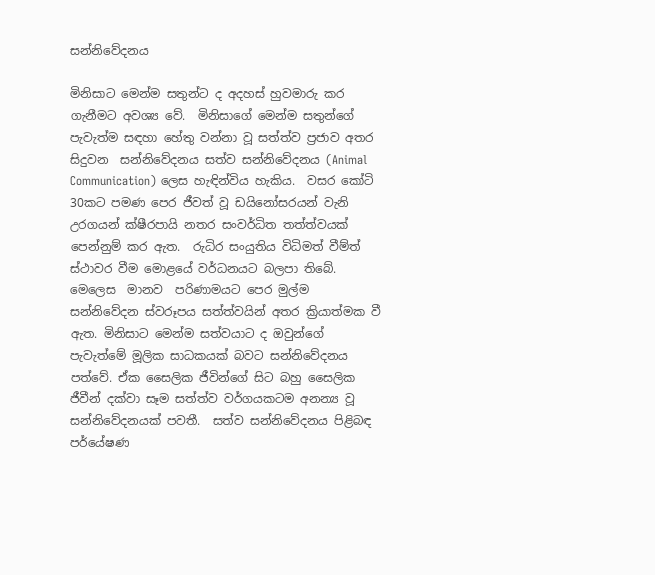සන්නිවේදනය

මිනිසාට මෙන්ම සතුන්ට ද අදහස් හුවමාරු කර ගැනීමට අවශ්‍ය වේ.  මිනිසාගේ මෙන්ම සතුන්ගේ පැවැත්ම සඳහා හේතු වන්නා වූ සත්ත්ව ප්‍රජාව අතර සිදුවන  සන්නිවේදනය සත්ව සන්නිවේදනය (Animal Communication) ලෙස හැඳින්විය හැකිය.  වසර කෝටි 30කට පමණ පෙර ජීවත් වූ ඩයිනෝසරයන් වැනි උරගයන් ක්ෂීරපායි නතර සංවර්ධිත තත්ත්වයක් පෙන්නුම් කර ඇත.  රුධිර සංයුතිය විධිමත් වීම්ත් ස්ථාවර වීම මොළයේ වර්ධනයට බලපා තිබේ.  මෙලෙස  මානව  පරිණාමයට පෙර මුල්ම සන්නිවේදන ස්වරූපය සත්ත්වයින් අතර ක්‍රියාත්මක වී ඇත. මිනිසාට මෙන්ම සත්වයාට ද ඔවුන්ගේ පැවැත්මේ මූලික සාධකයක් බවට සන්නිවේදනය පත්වේ. ඒක සෛලික ජීවින්ගේ සිට බහු සෛලික ජීවීන් දක්වා සෑම සත්ත්ව වර්ගයකටම අනන්‍ය වූ සන්නිවේදනයක් පවතී.  සත්ව සන්නිවේදනය පිළිබඳ පර්යේෂණ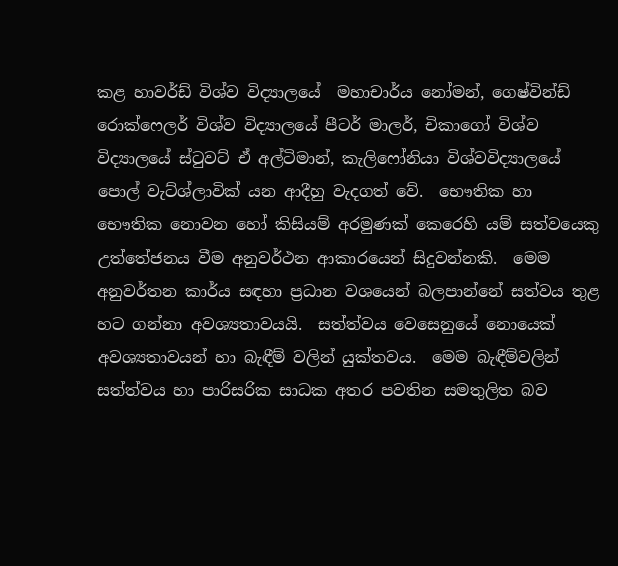කළ හාවර්ඩ් විශ්ව විද්‍යාලයේ  මහාචාර්ය නෝමන්, ගෙෂ්වින්ඩ් රොක්ෆෙලර් විශ්ව විද්‍යාලයේ පීටර් මාලර්, චිකාගෝ විශ්ව විද්‍යාලයේ ස්ටුවට් ඒ අල්ටිමාන්, කැලිෆෝනියා විශ්වවිද්‍යාලයේ පොල් වැට්ශ්ලාවික් යන ආදීහු වැදගත් වේ.  භෞතික හා භෞතික නොවන හෝ කිසියම් අරමුණක් කෙරෙහි යම් සත්වයෙකු උත්තේජනය වීම අනුවර්ථන ආකාරයෙන් සිදුවන්නකි.  මෙම අනුවර්තන කාර්ය සඳහා ප්‍රධාන වශයෙන් බලපාන්නේ සත්වය තුළ හට ගන්නා අවශ්‍යතාවයයි.  සත්ත්වය වෙසෙනුයේ නොයෙක් අවශ්‍යතාවයන් හා බැඳීම් වලින් යුක්තවය.  මෙම බැඳීම්වලින් සත්ත්වය හා පාරිසරික සාධක අතර පවතින සමතුලිත බව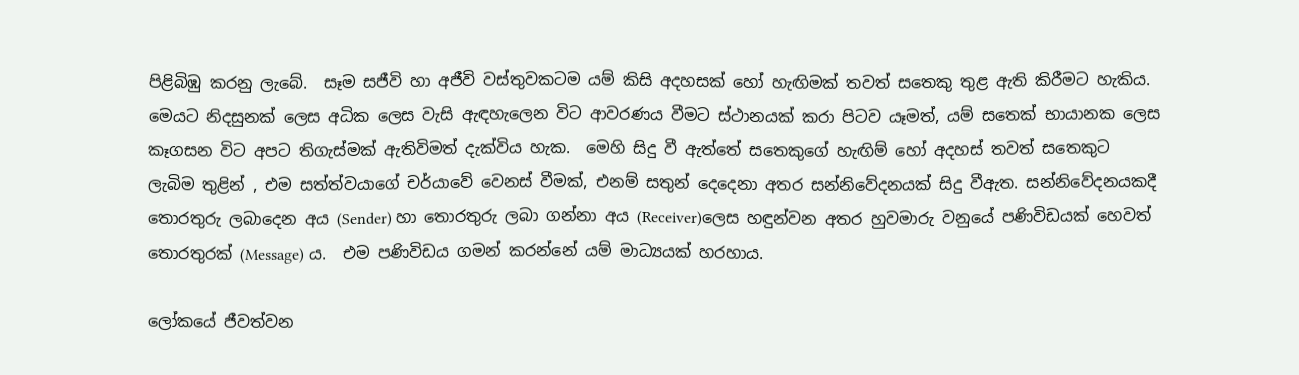පිළිබිඹු කරනු ලැබේ.  සෑම සජීවි හා අජීවි වස්තුවකටම යම් කිසි අදහසක් හෝ හැඟිමක් තවත් සතෙකු තුළ ඇති කිරීමට හැකිය.  මෙයට නිදසුනක් ලෙස අධික ලෙස වැසි ඇඳහැලෙන විට ආවරණය වීමට ස්ථානයක් කරා පිටව යෑමත්, යම් සතෙක් භායානක ලෙස කෑගසන විට අපට තිගැස්මක් ඇතිවිමත් දැක්විය හැක.  මෙහි සිදු වී ඇත්තේ සතෙකුගේ හැඟිම් හෝ අදහස් තවත් සතෙකුට ලැබිම තුළින් , එම සත්ත්වයාගේ චර්යාවේ වෙනස් වීමක්, එනම් සතුන් දෙදෙනා අතර සන්නිවේදනයක් සිදු වීඇත. සන්නිවේදනයකදී තොරතුරු ලබාදෙන අය (Sender) හා තොරතුරු ලබා ගන්නා අය (Receiver)ලෙස හඳුන්වන අතර හුවමාරු වනුයේ පණිවිඩයක් හෙවත් තොරතුරක් (Message) ය.  එම පණිවිඩය ගමන් කරන්නේ යම් මාධ්‍යයක් හරහාය.

ලෝකයේ ජීවත්වන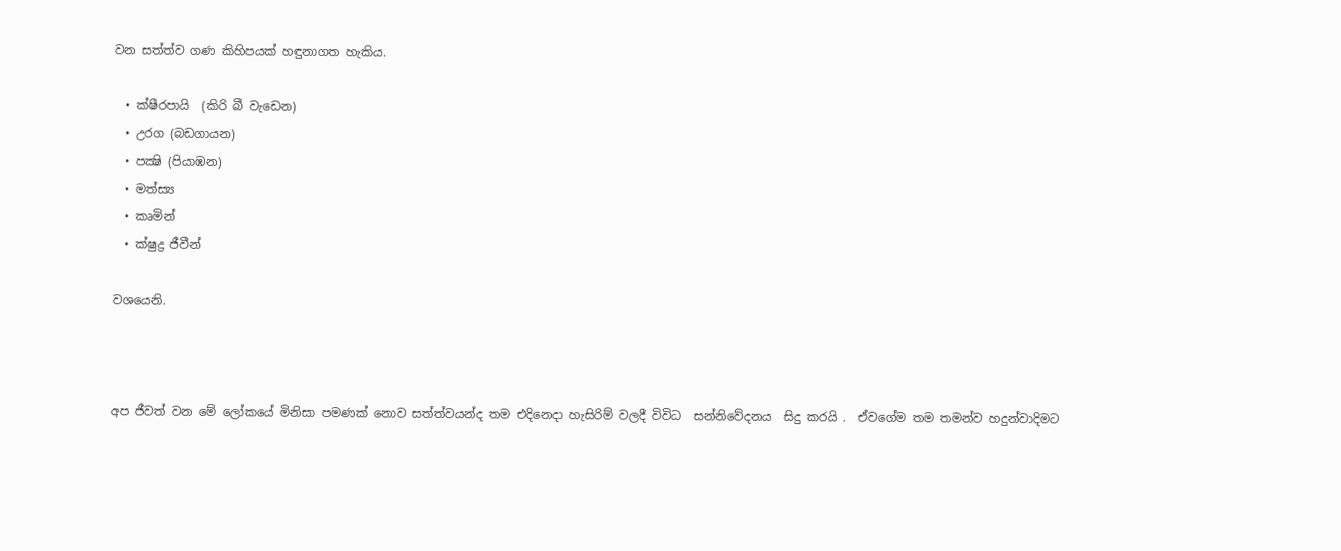වන සත්ත්ව ගණ කිහිපයක් හඳුනාගත හැකිය.

  • ක්ෂීරපායි  (කිරි බී වැඩෙන)
  • උරග (බඩගායන)
  • පක්‍ෂි (පියාඹන)
  • මත්ස්‍ය
  • කෘමින්
  • ක්ෂුද්‍ර ජීවීන්

වශයෙනි.



අප ජීවත් වන මේ ලෝකයේ මිනිසා පමණක් නොව සත්ත්වයන්ද තම එදිනෙදා හැසිරිම් වලදී විවිධ  සන්නිවේදනය  සිදු කරයි .  ඒවගේම තම තමන්ව හදුන්වාදිමට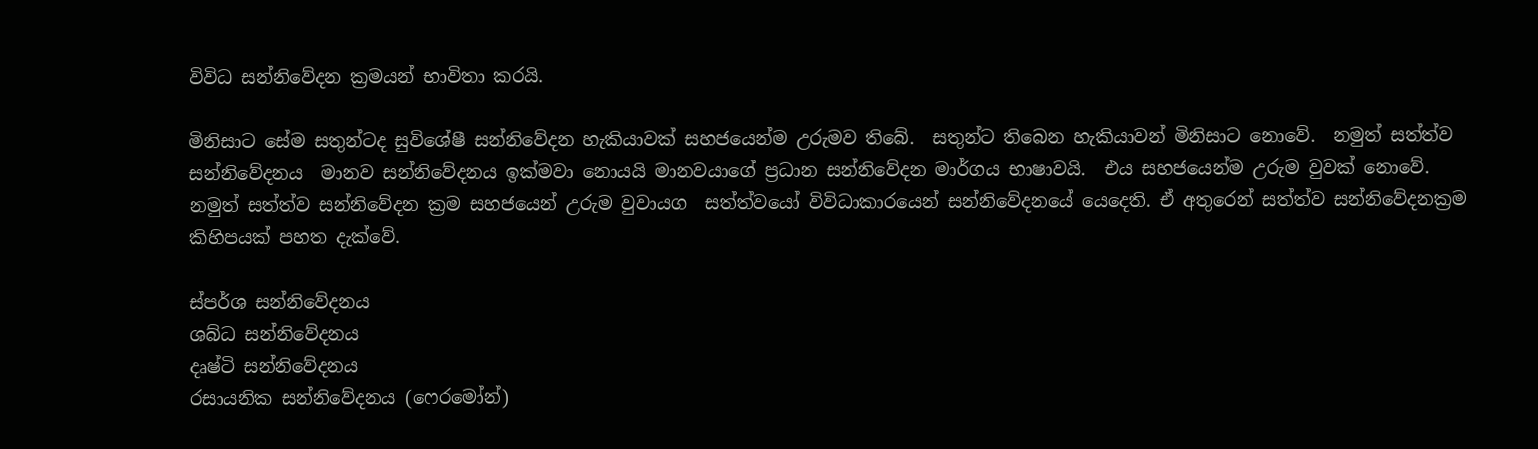විවිධ සන්නිවේදන ක්‍රමයන් භාවිතා කරයි.

මිනිසාට සේම සතුන්ටද සුවිශේෂී සන්නිවේදන හැකියාවක් සහජයෙන්ම උරුමව තිබේ.  සතුන්ට තිබෙන හැකියාවන් මිනිසාට නොවේ.  නමුත් සත්ත්ව සන්නිවේදනය  මානව සන්නිවේදනය ඉක්මවා නොයයි මානවයාගේ ප්‍රධාන සන්නිවේදන මාර්ගය භාෂාවයි.  එය සහජයෙන්ම උරුම වුවක් නොවේ.  නමුත් සත්ත්ව සන්නිවේදන ක්‍රම සහජයෙන් උරුම වුවායග  සත්ත්වයෝ විවිධාකාරයෙන් සන්නිවේදනයේ යෙදෙති. ඒ අතුරෙන් සත්ත්ව සන්නිවේදනක්‍රම කිහිපයක් පහත දැක්වේ.

ස්පර්ශ සන්නිවේදනය
ශබ්ධ සන්නිවේදනය
දෘෂ්ටි සන්නිවේදනය
රසායනික සන්නිවේදනය (ෆෙරමෝන්)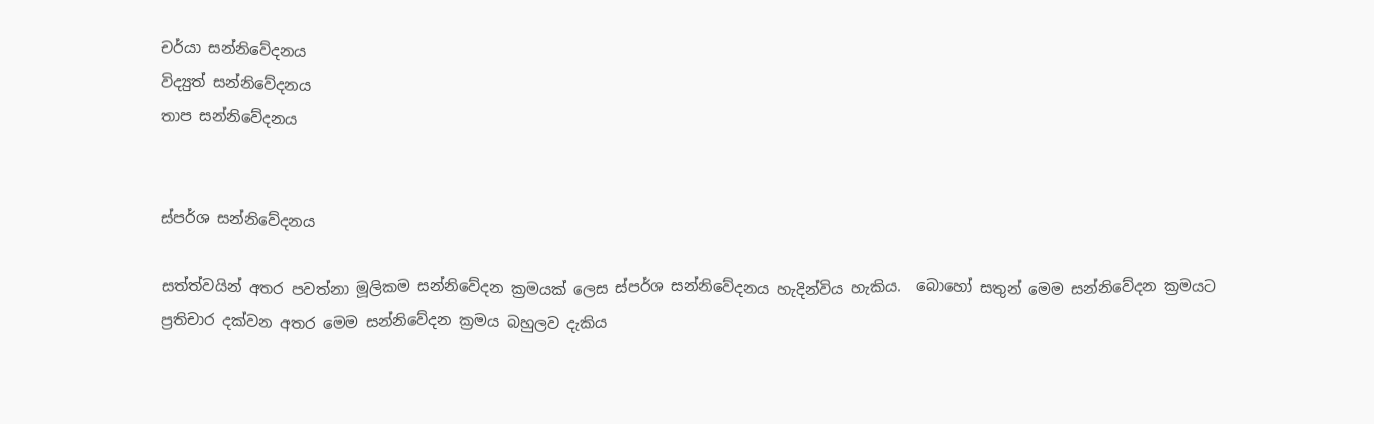චර්යා සන්නිවේදනය
විද්‍යුත් සන්නිවේදනය
තාප සන්නිවේදනය


ස්පර්ශ සන්නිවේදනය

සත්ත්වයින් අතර පවත්නා මූලිකම සන්නිවේදන ක්‍රමයක් ලෙස ස්පර්ශ සන්නිවේදනය හැදින්විය හැකිය.  බොහෝ සතුන් මෙම සන්නිවේදන ක්‍රමයට ප්‍රතිචාර දක්වන අතර මෙම සන්නිවේදන ක්‍රමය බහුලව දැකිය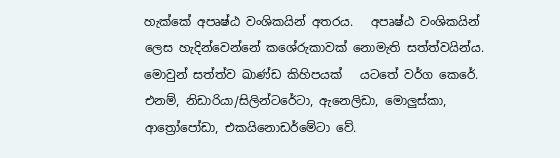හැක්කේ අපෘෂ්ඨ වංශිකයින් අතරය.   අපෘෂ්ඨ වංශිකයින් ලෙස හැදින්වෙන්නේ කශේරුකාවක් නොමැති සත්ත්වයින්ය.  මොවුන් සත්ත්ව ඛාණ්ඩ කිහිපයක්   යටතේ වර්ග කෙරේ.  එනම්, නිඩාරියා/සිලින්ටරේටා, ඇනෙලිඩා, මොලුස්කා, ආත්‍රෝපෝඩා, එකයිනොඩර්මේටා වේ.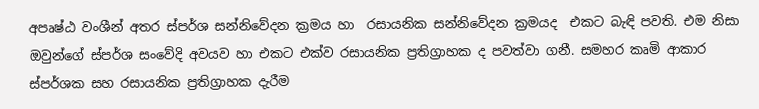අපෘෂ්ඨ වංශීන් අතර ස්පර්ශ සන්නිවේදන ක්‍රමය හා  රසායනික සන්නිවේදන ක්‍රමයද  එකට බැඳි පවති. එම නිසා ඔවුන්ගේ ස්පර්ශ සංවේදි අවයව හා එකට එක්ව රසායනික ප්‍රතිග්‍රාහක ද පවත්වා ගනී. සමහර කෘමි ආකාර ස්පර්ශක සහ රසායනික ප්‍රතිග්‍රාහක දැරීම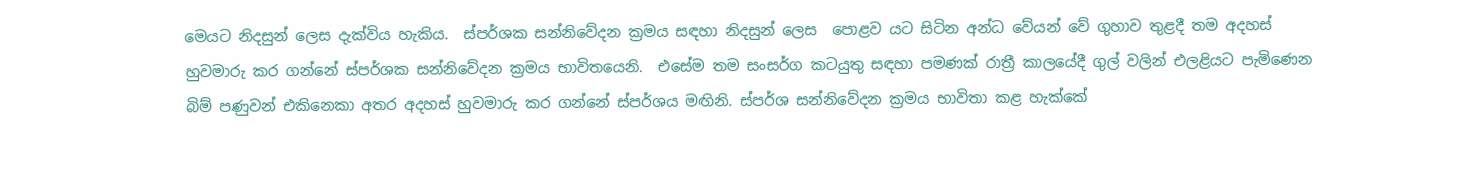මෙයට නිදසුන් ලෙස දැක්විය හැකිය.  ස්පර්ශක සන්නිවේදන ක්‍රමය සඳහා නිදසුන් ලෙස  පොළව යට සිටින අන්ධ වේයන් වේ ගුහාව තුළදී තම අදහස් හුවමාරු කර ගන්නේ ස්පර්ශක සන්නිවේදන ක්‍රමය භාවිතයෙනි.  එසේම තම සංසර්ග කටයුතු සඳහා පමණක් රාත්‍රී කාලයේදී ගුල් වලින් එලළියට පැමිණෙන බිම් පණුවන් එකිනෙකා අතර අදහස් හුවමාරු කර ගන්නේ ස්පර්ශය මඟිනි. ස්පර්ශ සන්නිවේදන ක්‍රමය භාවිතා කළ හැක්කේ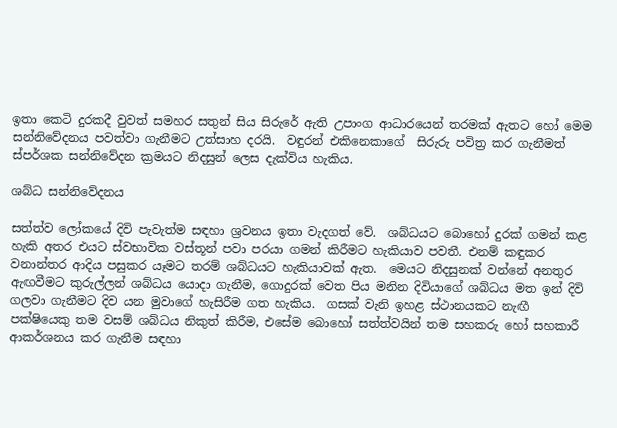ඉතා කෙටි දුරකදී වුවත් සමහර සතුන් සිය සිරුරේ ඇති උපාංග ආධාරයෙන් තරමක් ඇතට හෝ මෙම  සන්නිවේදනය පවත්වා ගැනීමට උත්සාහ දරයි.  වඳුරන් එකිනෙකාගේ  සිරුරු පවිත්‍ර කර ගැනීමත් ස්පර්ශක සන්නිවේදන ක්‍රමයට නිදසුන් ලෙස දැක්විය හැකිය.

ශබ්ධ සන්නිවේදනය

සත්ත්ව ලෝකයේ දිවි පැවැත්ම සඳහා ශ්‍රවනය ඉතා වැදගත් වේ.  ශබ්ධයට බොහෝ දුරක් ගමන් කළ හැකි අතර එයට ස්වභාවික වස්තූන් පවා පරයා ගමන් කිරීමට හැකියාව පවතී. එනම් කඳුකර වනාන්තර ආදිය පසුකර යෑමට තරම් ශබ්ධයට හැකියාවක් ඇත.  මෙයට නිදසුනක් වන්නේ අනතුර ඇඟවීමට කුරුල්ලන් ශබ්ධය යොදා ගැනීම, ගොදුරක් වෙත පිය මනින දිවියාගේ ශබ්ධය මත ඉන් දිවි ගලවා ගැනීමට දිව යන මුවාගේ හැසිරීම ගත හැකිය.  ගසක් වැනි ඉහළ ස්ථානයකට නැඟී පක්ෂියෙකු තම වසම් ශබ්ධය නිකුත් කිරීම, එසේම බොහෝ සත්ත්වයින් තම සහකරු හෝ සහකාරී ආකර්ශනය කර ගැනීම සඳහා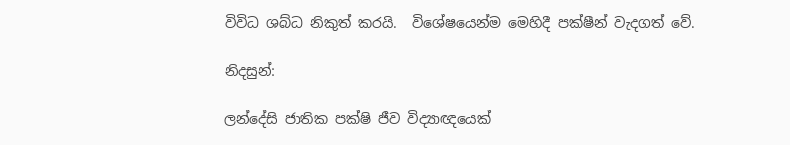විවිධ ශබ්ධ නිකුත් කරයි.  විශේෂයෙන්ම මෙහිදී පක්ෂීන් වැදගත් වේ.

නිදසුන්:

ලන්දේසි ජාතික පක්ෂි ජීව විද්‍යාඥයෙක්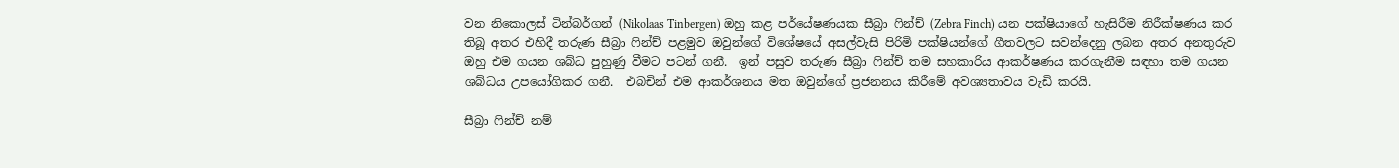වන නිකොලස් ටින්බර්ගන් (Nikolaas Tinbergen) ඔහු කළ පර්යේෂණයක සීබ්‍රා ෆින්ච් (Zebra Finch) යන පක්ෂියාගේ හැසිරීම නිරීක්ෂණය කර තිබූ අතර එහිදී තරුණ සීබ්‍රා ෆින්ච් පළමුව ඔවුන්ගේ විශේෂයේ අසල්වැසි පිරිමි පක්ෂියන්ගේ ගීතවලට සවන්දෙනු ලබන අතර අනතුරුව ඔහු එම ගයන ශබ්ධ පුහුණු වීමට පටන් ගනී.  ඉන් පසුව තරුණ සීබ්‍රා ෆින්ච් තම සහකාරිය ආකර්ෂණය කරගැනීම සඳහා තම ගයන ශබ්ධය උපයෝගිකර ගනී.  එබචින් එම ආකර්ශනය මත ඔවුන්ගේ ප්‍රජනනය කිරීමේ අවශ්‍යතාවය වැඩි කරයි.

සීබ්‍රා ෆින්ච් නම්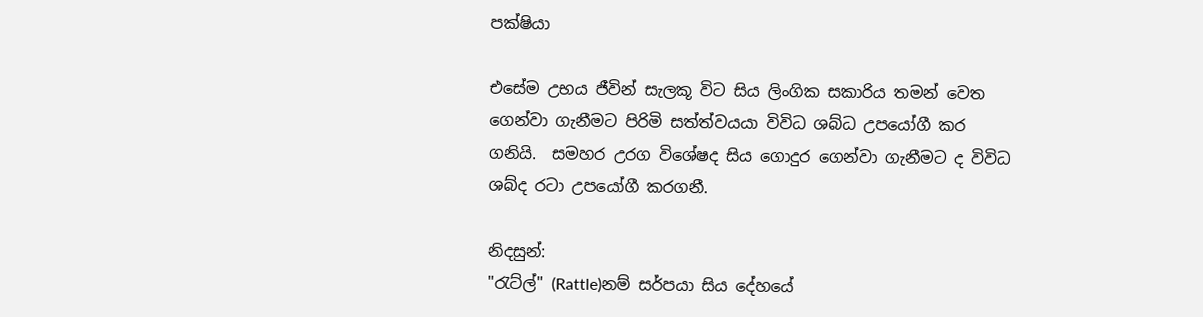පක්ෂියා

එසේම උභය ජීවින් සැලකූ විට සිය ලිංගික සකාරිය තමන් වෙත ගෙන්වා ගැනීමට පිරිමි සත්ත්වයයා විවිධ ශබ්ධ උපයෝගී කර ගනියි.  සමහර උරග විශේෂද සිය ගොදුර ගෙන්වා ගැනීමට ද විවිධ ශබ්ද රටා උපයෝගී කරගනී.

නිදසුන්:
"රැට්ල්" (Rattle)නම් සර්පයා සිය දේහයේ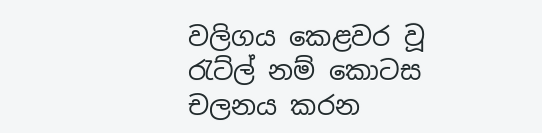වලිගය කෙළවර වූ රැට්ල් නම් කොටස චලනය කරන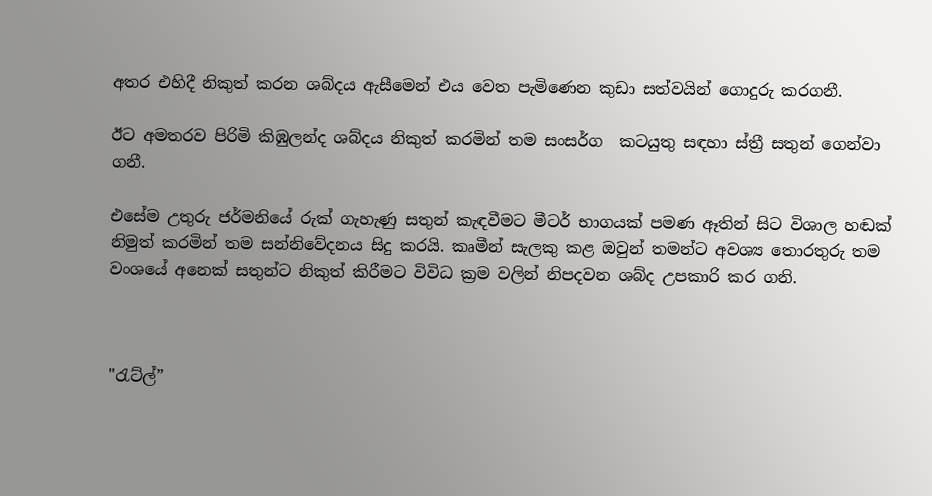අතර එහිදී නිකුත් කරන ශබ්දය ඇසීමෙන් එය වෙත පැමිණෙන කුඩා සත්වයින් ගොදුරු කරගනී.

ඊට අමතරව පිරිමි කිඹුලන්ද ශබ්දය නිකුත් කරමින් තම සංසර්ග  කටයුතු සඳහා ස්ත්‍රී සතුන් ගෙන්වා ගනී.

එසේම උතුරු ජර්මනියේ රුක් ගැහැණු සතුන් කැඳවීමට මීටර් භාගයක් පමණ ඈතින් සිට විශාල හඬක් නිමුත් කරමින් තම සන්නිවේදනය සිදු කරයි. කෘමීන් සැලකු කළ ඔවුන් තමන්ට අවශ්‍ය තොරතුරු තම වංශයේ අනෙක් සතුන්ට නිකුත් කිරීමට විවිධ ක්‍රම වලින් නිපදවන ශබ්ද උපකාරි කර ගනි.



"රැට්ල්”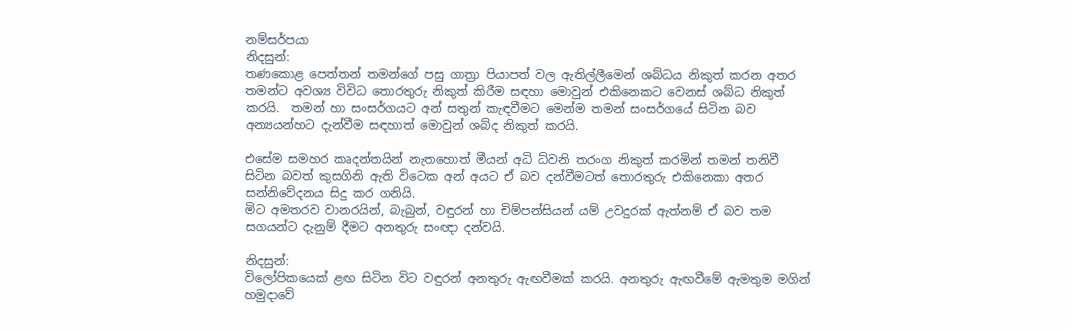නම්සර්පයා
නිදසුන්:
තණකොළ පෙත්තන් තමන්ගේ පසු ගාත්‍රා පියාපත් වල ඇතිල්ලීමෙන් ශබ්ධය නිකුත් කරන අතර තමන්ට අවශ්‍ය විවිධ තොරතුරු නිකුත් කිරීම සඳහා මොවුන් එකිනෙකට වෙනස් ශබ්ධ නිකුත් කරයි.  තමන් හා සංසර්ගයට අන් සතුන් කැඳවීමට මෙන්ම තමන් සංසර්ගයේ සිටින බව අන්‍යයන්හට දැන්වීම සඳහාත් මොවුන් ශබ්ද නිකුත් කරයි.

එසේම සමහර කෘදන්තයින් නැතහොත් මීයන් අධි ධ්වනි තරංග නිකුත් කරමින් තමන් තනිවී සිටින බවත් කුසගිනි ඇති විටෙක අන් අයට ඒ බව දන්වීමටත් තොරතුරු එකිනෙකා අතර සන්නිවේදනය සිදු කර ගනියි.
මිට අමතරව වානරයින්, බැබුන්, වඳුරන් හා චිම්පන්සියන් යම් උවදුරක් ඇත්නම් ඒ බව තම සගයන්ට දැනුම් දීමට අනතුරු සංඥා දන්වයි.

නිදසුන්:
විලෝපිකයෙක් ළඟ සිටින විට වඳුරන් අනතුරු ඇඟවීමක් කරයි. අනතුරු ඇඟවීමේ ඇමතුම මගින් හමුදාවේ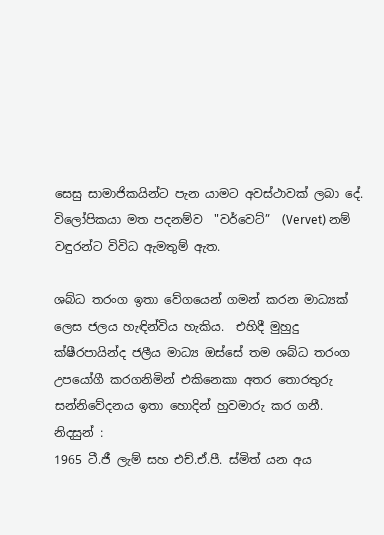සෙසු සාමාජිකයින්ට පැන යාමට අවස්ථාවක් ලබා දේ. විලෝපිකයා මත පදනම්ව  "වර්වෙට්”  (Vervet) නම් වඳුරන්ට විවිධ ඇමතුම් ඇත.

ශබ්ධ තරංග ඉතා වේගයෙන් ගමන් කරන මාධ්‍යක් ලෙස ජලය හැඳින්විය හැකිය.  එහිදී මුහුදු ක්ෂීරපායින්ද ජලීය මාධ්‍ය ඔස්සේ තම ශබ්ධ තරංග උපයෝගී කරගනිමින් එකිනෙකා අතර තොරතුරු සන්නිවේදනය ඉතා හොදින් හුවමාරු කර ගනී.
නිදසුන් :
1965 ටී.ජී ලැම් සහ එච්.ඒ.පී. ස්මිත් යන අය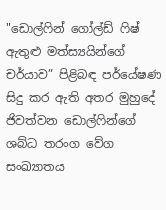"ඩොල්ෆින් ගෝල්ඩ් ෆිෂ් ඇතුළු මත්ස්‍යයින්ගේ චර්යාව” පිළිබඳ පර්යේෂණ සිදු කර ඇති අතර මුහුදේ ජිවත්වන ඩොල්ෆින්ගේ ශබ්ධ තරංග වේග සංඛ්‍යාතය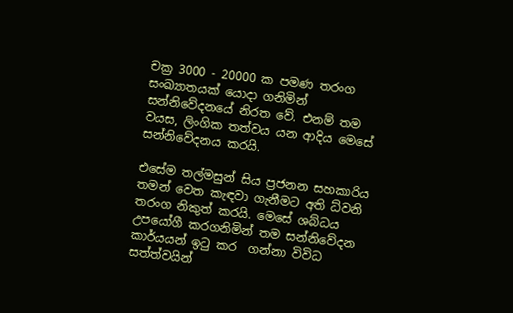චක්‍ර 3000 - 20000 ක පමණ තරංග සංඛ්‍යාතයක් යොදා ගනිමින් සන්නිවේදනයේ නිරත වේ. එනම් තම වයස, ලිංගික තත්වය යන ආදිය මෙසේ සන්නිවේදනය කරයි.

එසේම තල්මසුන් සිය ප්‍රජනන සහකාරිය තමන් වෙත කැඳවා ගැනීමට අති ධ්වනි තරංග නිකුත් කරයි. මෙසේ ශබ්ධය උපයෝගී කරගනිමින් තම සන්නිවේදන කාර්යයන් ඉටු කර  ගන්නා විවිධ සත්ත්වයින්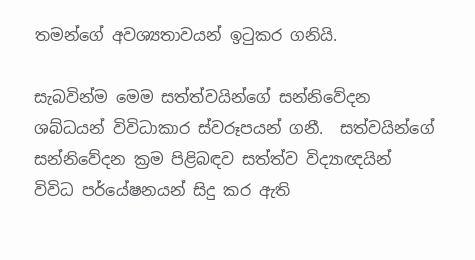තමන්ගේ අවශ්‍යතාවයන් ඉටුකර ගනියි.

සැබවින්ම මෙම සත්ත්වයින්ගේ සන්නිවේදන ශබ්ධයන් විවිධාකාර ස්වරූපයන් ගනී.  සත්වයින්ගේ සන්නිවේදන ක්‍රම පිළිබඳව සත්ත්ව විද්‍යාඥයින්  විවිධ පර්යේෂනයන් සිදු කර ඇති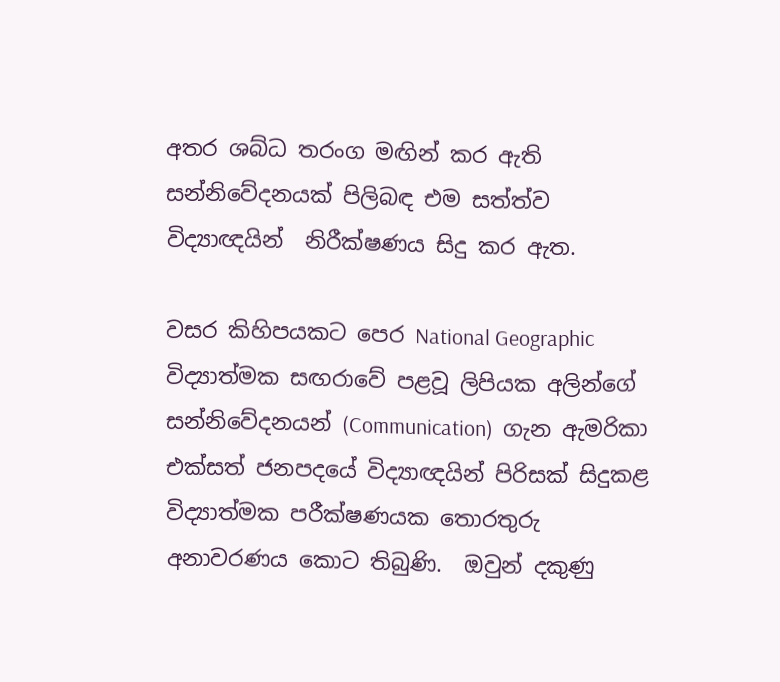අතර ශබ්ධ තරංග මඟින් කර ඇති සන්නිවේදනයක් පිලිබඳ එම සත්ත්ව විද්‍යාඥයින්  නිරීක්ෂණය සිදු කර ඇත.

වසර කිහිපයකට පෙර National Geographic  විද්‍යාත්මක සඟරාවේ පළවූ ලිපියක අලින්ගේ සන්නිවේදනයන් (Communication)  ගැන ඇමරිකා එක්සත් ජනපදයේ විද්‍යාඥයින් පිරිසක් සිදුකළ විද්‍යාත්මක පරීක්ෂණයක තොරතුරු අනාවරණය කොට තිබුණි.  ඔවුන් දකුණු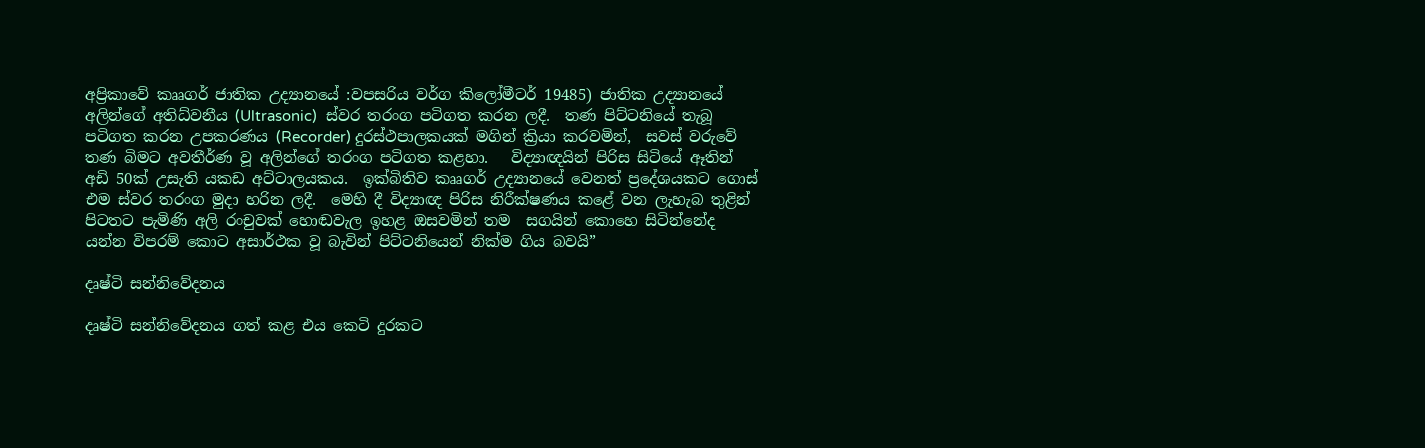අප්‍රිකාවේ කෲගර් ජාතික උද්‍යානයේ :වපසරිය වර්ග කිලෝමීටර් 19485) ජාතික උද්‍යානයේ අලින්ගේ අතිධ්වනීය (Ultrasonic)  ස්වර තරංග පටිගත කරන ලදී.  තණ පිට්ටනියේ තැබූ පටිගත කරන උපකරණය (Recorder) දුරස්ථපාලකයක් මගින් ක්‍රියා කරවමින්,  සවස් වරුවේ තණ බිමට අවතීර්ණ වූ අලින්ගේ තරංග පටිගත කළහා.   විද්‍යාඥයින් පිරිස සිටියේ ඈතින් අඩි 50ක් උසැති යකඩ අට්ටාලයකය.  ඉක්බිතිව කෲගර් උද්‍යානයේ වෙනත් ප්‍රදේශයකට ගොස් එම ස්වර තරංග මුදා හරින ලදී.  මෙහි දී විද්‍යාඥ පිරිස නිරීක්ෂණය කළේ වන ලැහැබ තුළින් පිටතට පැමිණි අලි රංචුවක් හොඬවැල ඉහළ ඔසවමින් තම  සගයින් කොහෙ සිටින්නේද යන්න විපරම් කොට අසාර්ථක වූ බැවින් පිට්ටනියෙන් නික්ම ගිය බවයි”

දෘෂ්ටි සන්නිවේදනය

දෘෂ්ටි සන්නිවේදනය ගත් කළ එය කෙටි දුරකට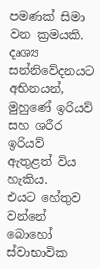පමණක් සිමා වන ක්‍රමයකි.  දෘශ්‍ය සන්නිවේදනයට අභිනයන්, මුහුණේ ඉරියව් සහ ශරීර ඉරියව් ඇතුළත් විය හැකිය.   එයට හේතුව වන්නේ බොහෝ ස්වාභාවික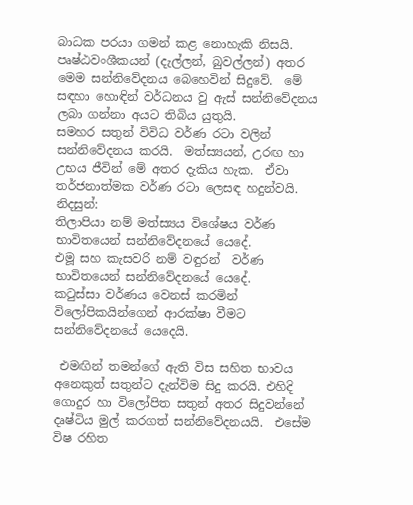බාධක පරයා ගමන් කළ නොහැකි නිසයි. පෘෂ්ඨවංශීකයන් (දැල්ලන්, බුවල්ලන්) අතර මෙම සන්නිවේදනය බෙහෙවින් සිදුවේ.  මේ සඳහා හොඳින් වර්ධනය වු ඇස් සන්නිවේදනය ලබා ගන්නා අයට තිබිය යුතුයි.
සමහර සතුන් විවිධ වර්ණ රටා වලින් සන්නිවේදනය කරයි.  මත්ස්‍යයන්, උරඟ හා උභය ජීවින් මේ අතර දැකිය හැක.  ඒවා තර්ජනාත්මක වර්ණ රටා ලෙසඳ හදුන්වයි.
නිදසුන්:
තිලාපියා නම් මත්ස්‍යය විශේෂය වර්ණ භාවිතයෙන් සන්නිවේදනයේ යෙදේ.
එමූ සහ කැසවරි නම් වඳුරන්  වර්ණ භාවිතයෙන් සන්නිවේදනයේ යෙදේ.
කටුස්සා වර්ණය වෙනස් කරමින් විලෝපිකයින්ගෙන් ආරක්ෂා වීමට සන්නිවේදනයේ යෙදෙයි.

 එමඟින් තමන්ගේ ඇති විස සහිත භාවය අනෙකුත් සතුන්ට දැන්විම සිදු කරයි. එහිදි ගොදුර හා විලෝපිත සතුන් අතර සිදුවන්නේ දෘෂ්ටිය මුල් කරගත් සන්නිවේදනයයි.  එසේම විෂ රහිත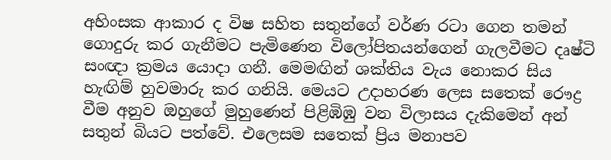අහිංසක ආකාර ද විෂ සහිත සතුන්ගේ වර්ණ රටා ගෙන තමන් ගොදුරු කර ගැනීමට පැමිණෙන විලෝපිතයන්ගෙන් ගැලවීමට දෘෂ්ටි සංඥා ක්‍රමය යොදා ගනී. මෙමඟින් ශක්තිය වැය නොකර සිය හැඟිම් හුවමාරු කර ගනියි. මෙයට උදාහරණ ලෙස සතෙක් රෞද්‍ර වීම අනුව ඔහුගේ මුහුණෙන් පිළිඹිඹු වන විලාසය දැකිමෙන් අන් සතුන් බියට පත්වේ. එලෙසම සතෙක් ප්‍රිය මනාපව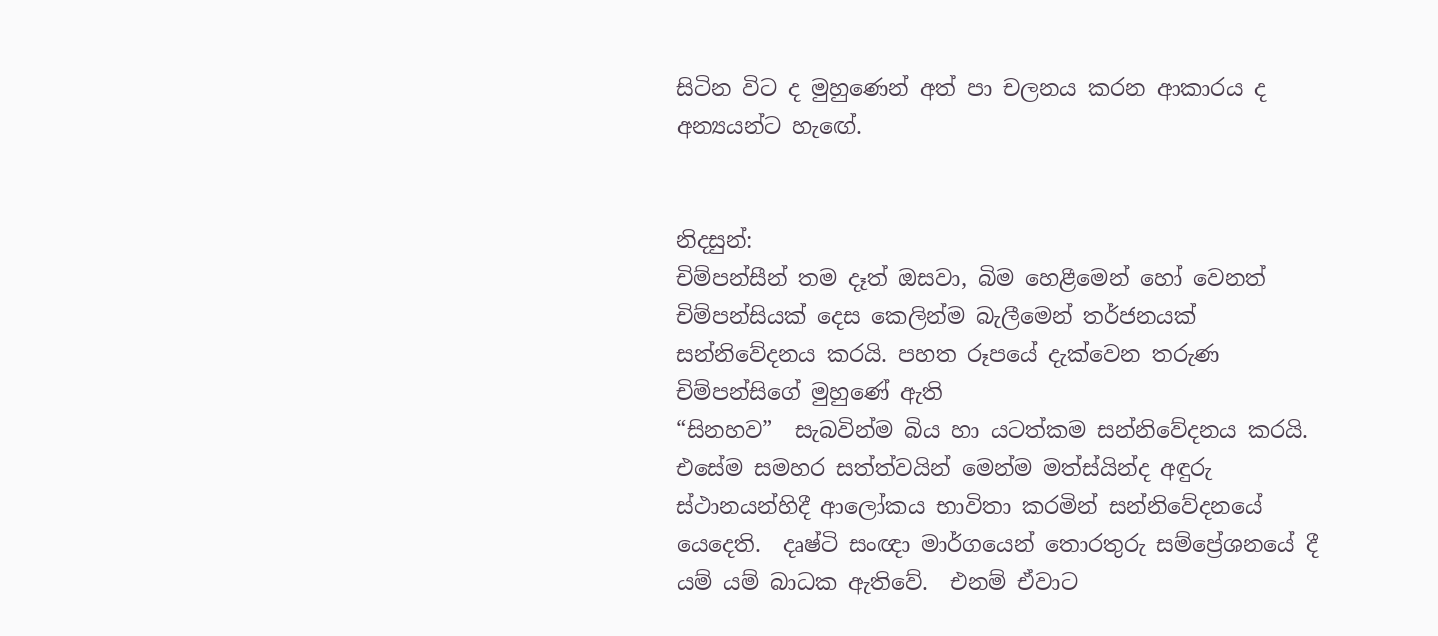සිටින විට ද මුහුණෙන් අත් පා චලනය කරන ආකාරය ද අන්‍යයන්ට හැඟේ.


නිදසුන්:
චිම්පන්සීන් තම දෑත් ඔසවා, බිම හෙළීමෙන් හෝ වෙනත් චිම්පන්සියක් දෙස කෙලින්ම බැලීමෙන් තර්ජනයක් සන්නිවේදනය කරයි. පහත රූපයේ දැක්වෙන තරුණ චිම්පන්සිගේ මුහුණේ ඇති
“සිනහව”  සැබවින්ම බිය හා යටත්කම සන්නිවේදනය කරයි.
එසේම සමහර සත්ත්වයින් මෙන්ම මත්ස්යින්ද අඳුරු ස්ථානයන්හිදී ආලෝකය භාවිතා කරමින් සන්නිවේදනයේ යෙදෙති.  දෘෂ්ටි සංඥා මාර්ගයෙන් තොරතුරු සම්ප්‍රේශනයේ දී යම් යම් බාධක ඇතිවේ.  එනම් ඒවාට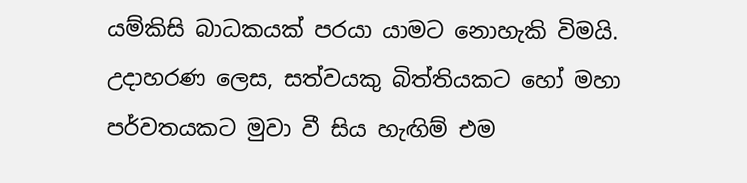යම්කිසි බාධකයක් පරයා යාමට නොහැකි විමයි. උදාහරණ ලෙස, සත්වයකු බිත්තියකට හෝ මහා පර්වතයකට මුවා වී සිය හැඟිම් එම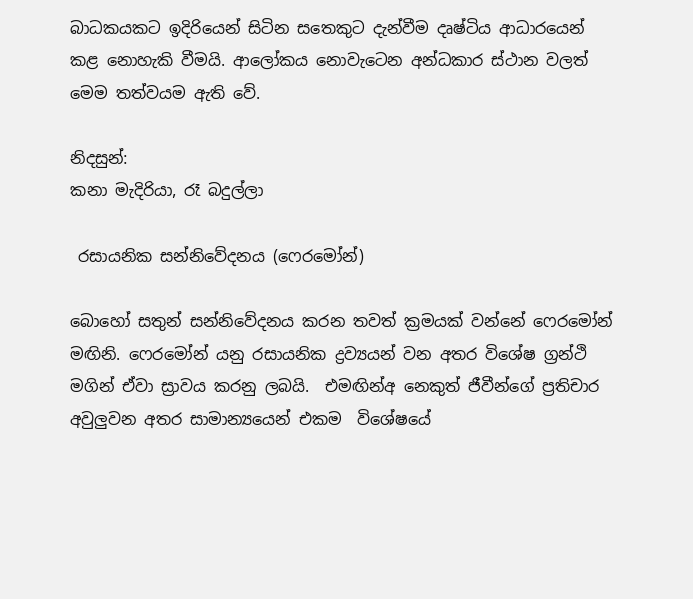බාධකයකට ඉදිරියෙන් සිටින සතෙකුට දැන්වීම දෘෂ්ටිය ආධාරයෙන් කළ නොහැකි වීමයි. ආලෝකය නොවැටෙන අන්ධකාර ස්ථාන වලත් මෙම තත්වයම ඇති වේ.

නිදසුන්:
කනා මැදිරියා, රෑ බදුල්ලා

 රසායනික සන්නිවේදනය (ෆෙරමෝන්)

බොහෝ සතුන් සන්නිවේදනය කරන තවත් ක්‍රමයක් වන්නේ ෆෙරමෝන් මඟිනි. ෆෙරමෝන් යනු රසායනික ද්‍රව්‍යයන් වන අතර විශේෂ ග්‍රන්ථි මගින් ඒවා ස්‍රාවය කරනු ලබයි.  එමඟින්අ නෙකුත් ජීවීන්ගේ ප්‍රතිචාර අවුලුවන අතර සාමාන්‍යයෙන් එකම  විශේෂයේ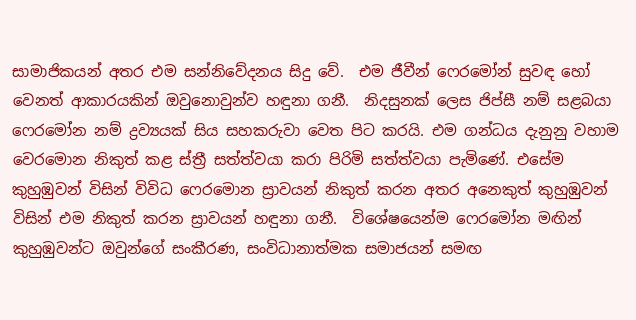සාමාජිකයන් අතර එම සන්නිවේදනය සිදු වේ.  එම ජීවීන් ෆෙරමෝන් සුවඳ හෝ වෙනත් ආකාරයකින් ඔවුනොවුන්ව හඳුනා ගනී.  නිදසුනක් ලෙස ජිප්සී නම් සළබයා ෆෙරමෝන නම් ද්‍රව්‍යයක් සිය සහකරුවා වෙත පිට කරයි. එම ගන්ධය දැනුනු වහාම වෙරමොන නිකුත් කළ ස්ත්‍රී සත්ත්වයා කරා පිරිමි සත්ත්වයා පැමිණේ. එසේම කුහුඹුවන් විසින් විවිධ ෆෙරමොන ස්‍රාවයන් නිකුත් කරන අතර අනෙකුත් කුහුඹුවන් විසින් එම නිකුත් කරන ස්‍රාවයන් හඳුනා ගනී.  විශේෂයෙන්ම ෆෙරමෝන මඟින් කුහුඹුවන්ට ඔවුන්ගේ සංකීරණ, සංවිධානාත්මක සමාජයන් සමඟ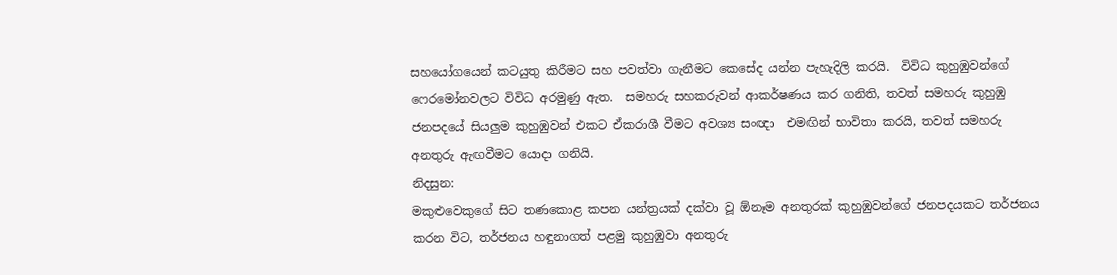සහයෝගයෙන් කටයුතු කිරීමට සහ පවත්වා ගැනීමට කෙසේද යන්න පැහැදිලි කරයි.  විවිධ කුහුඹුවන්ගේ ෆෙරමෝනවලට විවිධ අරමුණු ඇත.  සමහරු සහකරුවන් ආකර්ෂණය කර ගනිති, තවත් සමහරු කුහුඹු ජනපදයේ සියලුම කුහුඹුවන් එකට ඒකරාශී වීමට අවශ්‍ය සංඥා  එමඟින් භාවිතා කරයි, තවත් සමහරු අනතුරු ඇඟවීමට යොදා ගනියි.
නිදසුන:
මකුළුවෙකුගේ සිට තණකොළ කපන යන්ත්‍රයක් දක්වා වූ ඕනෑම අනතුරක් කුහුඹුවන්ගේ ජනපදයකට තර්ජනය කරන විට, තර්ජනය හඳුනාගත් පළමු කුහුඹුවා අනතුරු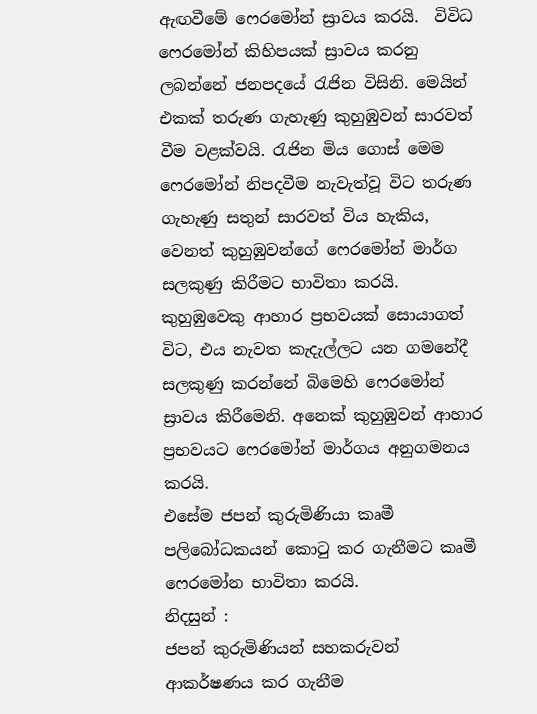ඇඟවීමේ ෆෙරමෝන් ස්‍රාවය කරයි.  විවිධ ෆෙරමෝන් කිහිපයක් ස්‍රාවය කරනු ලබන්නේ ජනපදයේ රැජින විසිනි. මෙයින් එකක් තරුණ ගැහැණු කුහුඹුවන් සාරවත් වීම වළක්වයි. රැජින මිය ගොස් මෙම ෆෙරමෝන් නිපදවීම නැවැත්වූ විට තරුණ ගැහැණු සතුන් සාරවත් විය හැකිය, වෙනත් කුහුඹුවන්ගේ ෆෙරමෝන් මාර්ග සලකුණු කිරීමට භාවිතා කරයි. කුහුඹුවෙකු ආහාර ප්‍රභවයක් සොයාගත් විට, එය නැවත කැදැල්ලට යන ගමනේදී සලකුණු කරන්නේ බිමෙහි ෆෙරමෝන් ස්‍රාවය කිරීමෙනි. අනෙක් කුහුඹුවන් ආහාර ප්‍රභවයට ෆෙරමෝන් මාර්ගය අනුගමනය කරයි.
එසේම ජපන් කුරුමිණියා කෘමී පලිබෝධකයන් කොටු කර ගැනීමට කෘමී ෆෙරමෝන භාවිතා කරයි.
නිදසුන් :
ජපන් කුරුමිණියන් සහකරුවන් ආකර්ෂණය කර ගැනීම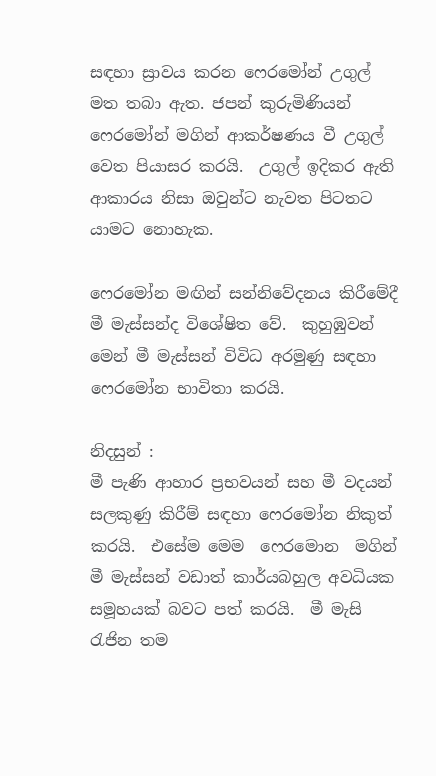සඳහා ස්‍රාවය කරන ෆෙරමෝන් උගුල් මත තබා ඇත. ජපන් කුරුමිණියන් ෆෙරමෝන් මගින් ආකර්ෂණය වී උගුල් වෙත පියාසර කරයි.  උගුල් ඉදිකර ඇති ආකාරය නිසා ඔවුන්ට නැවත පිටතට යාමට නොහැක.

ෆෙරමෝන මඟින් සන්නිවේදනය කිරීමේදී මී මැස්සන්ද විශේෂිත වේ.  කුහුඹුවන් මෙන් මී මැස්සන් විවිධ අරමුණු සඳහා ෆෙරමෝන භාවිතා කරයි.

නිදසුන් :
මී පැණි ආහාර ප්‍රභවයන් සහ මී වදයන් සලකුණු කිරීම් සඳහා ෆෙරමෝන නිකුත් කරයි.  එසේම මෙම  ෆෙරමොන  මගින් මී මැස්සන් වඩාත් කාර්යබහුල අවධියක සමූහයක් බවට පත් කරයි.  මී මැසි රැජින තම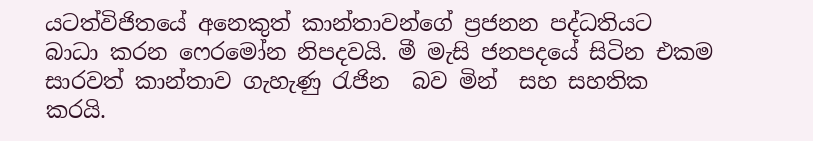යටත්විජිතයේ අනෙකුත් කාන්තාවන්ගේ ප්‍රජනන පද්ධතියට බාධා කරන ෆෙරමෝන නිපදවයි. මී මැසි ජනපදයේ සිටින එකම සාරවත් කාන්තාව ගැහැණු රැජින  බව මින්  සහ සහතික කරයි.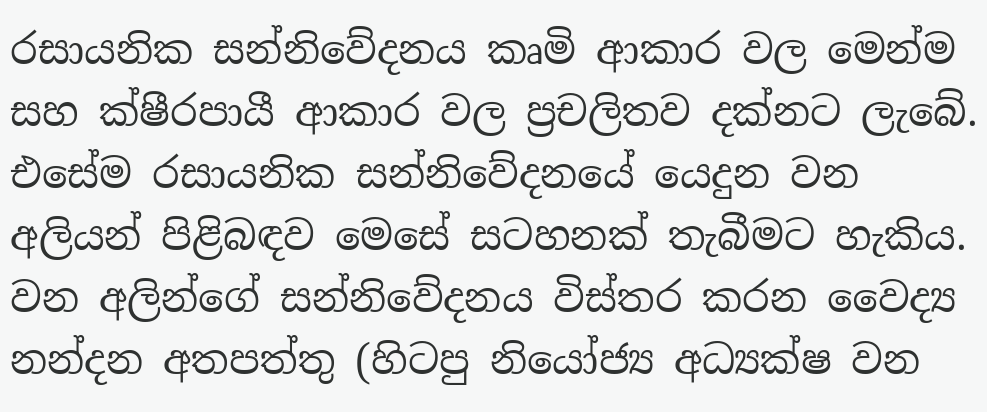රසායනික සන්නිවේදනය කෘමි ආකාර වල මෙන්ම  සහ ක්ෂීරපායී ආකාර වල ප්‍රචලිතව දක්නට ලැබේ. එසේම රසායනික සන්නිවේදනයේ යෙදුන වන අලියන් පිළිබඳව මෙසේ සටහනක් තැබීමට හැකිය. වන අලින්ගේ සන්නිවේදනය විස්තර කරන වෛද්‍ය නන්දන අතපත්තු (හිටපු නියෝජ්‍ය අධ්‍යක්ෂ වන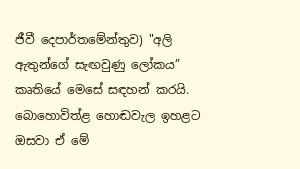ජීවී දෙපාර්තමේන්තුව) "අලි ඇතුන්ගේ සැඟවුණු ලෝකය” කෘතියේ මෙසේ සඳහන් කරයි.  බොහොවිත්ළ හොඬවැල ඉහළට ඔසවා ඒ මේ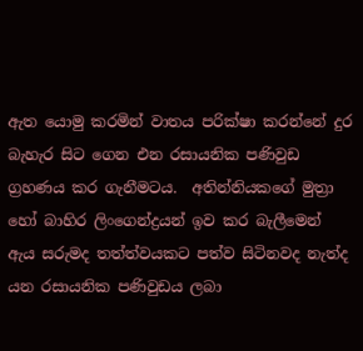ඇත යොමු කරමින් වාතය පරික්ෂා කරන්නේ දුර බැහැර සිට ගෙන එන රසායනික පණිවුඩ ග්‍රහණය කර ගැනීමටය.  අතින්නියකගේ මුත්‍රා හෝ බාහිර ලිංගෙන්ද්‍රයන් ඉව කර බැලීමෙන් ඇය සරුමද තත්ත්වයකට පත්ව සිටිනවද නැත්ද යන රසායනික පණිවුඩය ලබා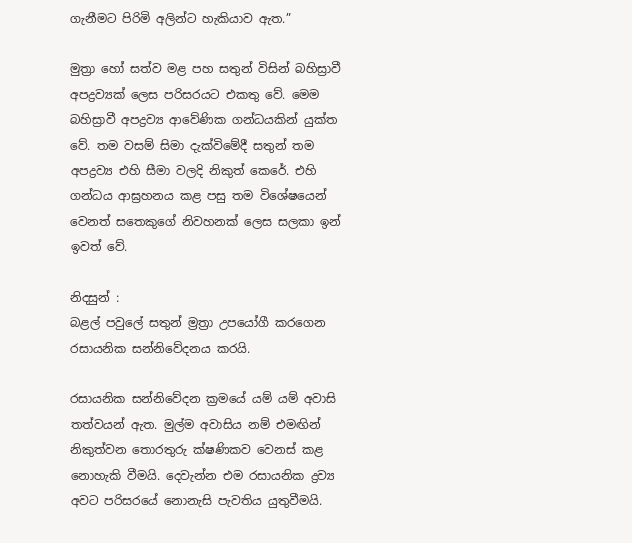ගැනීමට පිරිමි අලින්ට හැකියාව ඇත.”

මුත්‍රා හෝ සත්ව මළ පහ සතුන් විසින් බහිස්‍රාවී අපද්‍රව්‍යක් ලෙස පරිසරයට එකතු වේ. මෙම බහිස්‍රාවී අපද්‍රව්‍ය ආවේණික ගන්ධයකින් යුක්ත වේ. තම වසම් සිමා දැක්විමේදී සතුන් තම අපද්‍රව්‍ය එහි සීමා වලදි නිකුත් කෙරේ. එහි ගන්ධය ආඝ්‍රහනය කළ පසු තම විශේෂයෙන් වෙනත් සතෙකුගේ නිවහනක් ලෙස සලකා ඉන් ඉවත් වේ.

නිදසුන් :
බළල් පවුලේ සතුන් ම්‍රත්‍රා උපයෝගී කරගෙන රසායනික සන්නිවේදනය කරයි.

රසායනික සන්නිවේදන ක්‍රමයේ යම් යම් අවාසි තත්වයන් ඇත. මුල්ම අවාසිය නම් එමඟින් නිකුත්වන තොරතුරු ක්ෂණිකව වෙනස් කළ නොහැකි වීමයි. දෙවැන්න එම රසායනික ද්‍රව්‍ය අවට පරිසරයේ නොනැසි පැවතිය යුතුවීමයි.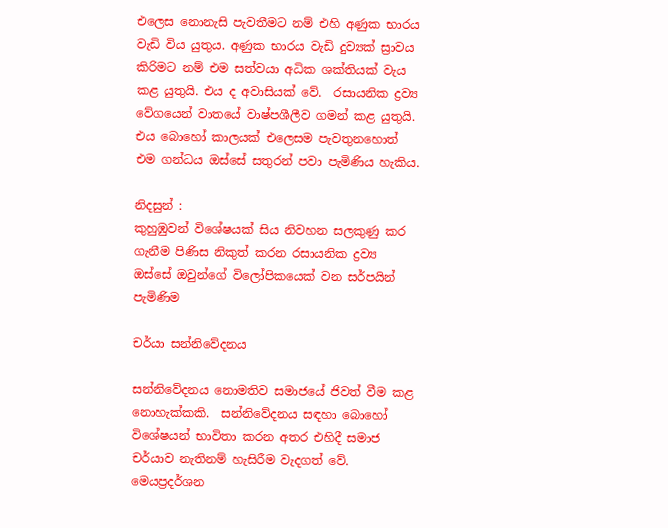එලෙස නොනැසි පැවතීමට නම් එහි අණුක භාරය වැඩි විය යුතුය. අණුක භාරය වැඩි දුව්‍යක් ස්‍රාවය කිරිමට නම් එම සත්වයා අධික ශක්තියක් වැය කළ යුතුයි. එය ද අවාසියක් වේ.  රසායනික ද්‍රව්‍ය වේගයෙන් වාතයේ වාෂ්පශීලීව ගමන් කළ යුතුයි. එය බොහෝ කාලයක් එලෙසම පැවතුනහොත් එම ගන්ධය ඔස්සේ සතුරන් පවා පැමිණිය හැකිය.

නිදසුන් :
කුහුඹුවන් විශේෂයක් සිය නිවහන සලකුණු කර ගැනීම පිණිස නිකුත් කරන රසායනික ද්‍රව්‍ය ඔස්සේ ඔවුන්ගේ විලෝපිකයෙක් වන සර්පයින් පැමිණිම

චර්යා සන්නිවේදනය

සන්නිවේදනය නොමතිව සමාජයේ ජිවත් වීම කළ නොහැක්කකි.  සන්නිවේදනය සඳහා බොහෝ  විශේෂයන් භාවිතා කරන අතර එහිදී සමාජ චර්යාව නැතිනම් හැසිරීම වැදගත් වේ.  මෙයප්‍රදර්ශන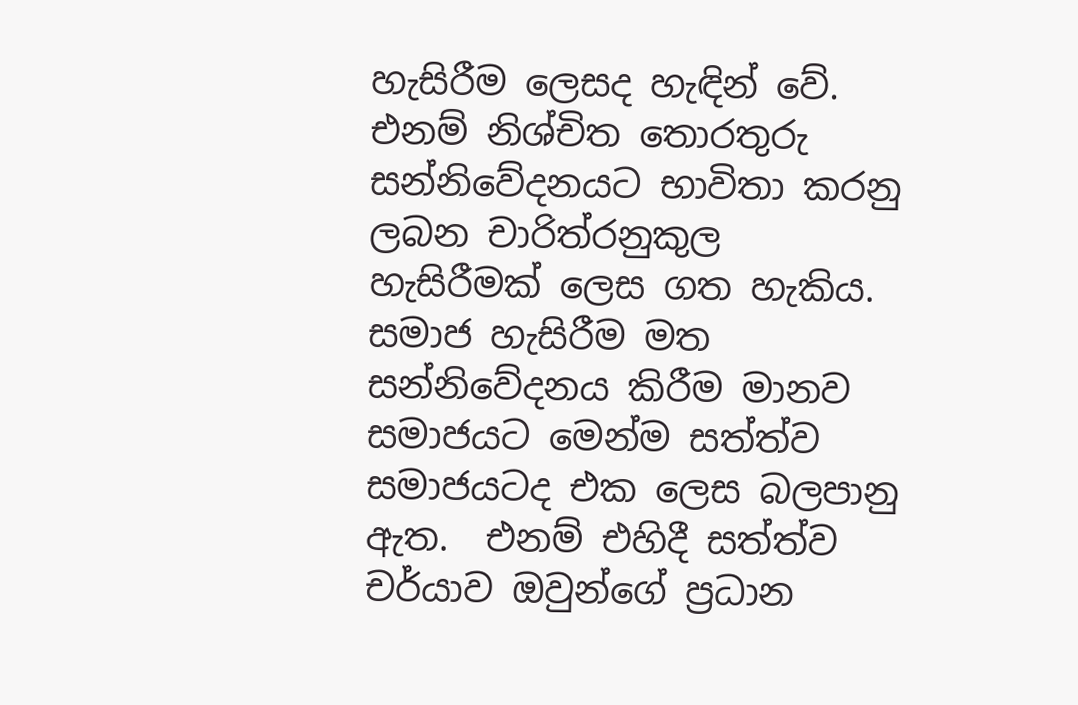හැසිරීම ලෙසද හැඳින් වේ.  එනම් නිශ්චිත තොරතුරු සන්නිවේදනයට භාවිතා කරනු ලබන චාරිත්රනුකුල හැසිරීමක් ලෙස ගත හැකිය.  සමාජ හැසිරීම මත සන්නිවේදනය කිරීම මානව සමාජයට මෙන්ම සත්ත්ව සමාජයටද එක ලෙස බලපානු ඇත.  එනම් එහිදී සත්ත්ව චර්යාව ඔවුන්ගේ ප්‍රධාන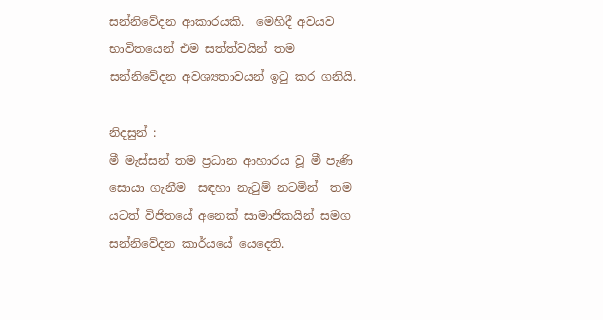සන්නිවේදන ආකාරයකි.  මෙහිදී අවයව භාවිතයෙන් එම සත්ත්වයින් තම සන්නිවේදන අවශ්‍යතාවයන් ඉටු කර ගනියි.

නිදසුන් :
මී මැස්සන් තම ප්‍රධාන ආහාරය වූ මී පැණි සොයා ගැනීම  සඳහා නැටුම් නටමින්  තම යටත් විජිතයේ අනෙක් සාමාජිකයින් සමග සන්නිවේදන කාර්යයේ යෙදෙති.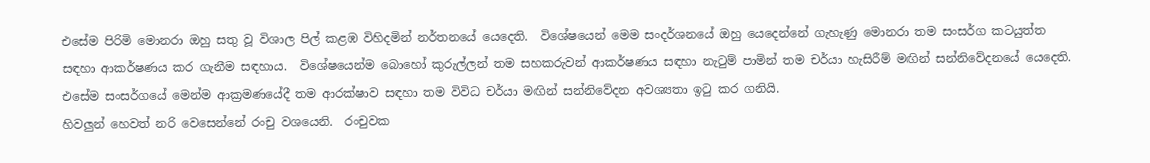එසේම පිරිමි මොනරා ඔහු සතු වූ විශාල පිල් කළඹ විහිදමින් නර්තනයේ යෙදෙති.  විශේෂයෙන් මෙම සංදර්ශනයේ ඔහු යෙදෙන්නේ ගැහැණු මොනරා තම සංසර්ග කටයුත්ත සඳහා ආකර්ෂණය කර ගැනීම සඳහාය.  විශේෂයෙන්ම බොහෝ කුරුල්ලන් තම සහකරුවන් ආකර්ෂණය සඳහා නැටුම් පාමින් තම චර්යා හැසිරීම් මඟින් සන්නිවේදනයේ යෙදෙති.  එසේම සංසර්ගයේ මෙන්ම ආක්‍රමණයේදී තම ආරක්ෂාව සඳහා තම විවිධ චර්යා මඟින් සන්නිවේදන අවශ්‍යතා ඉටු කර ගනියි.
හිවලුන් හෙවත් නරි වෙසෙන්නේ රංචු වශයෙනි.  රංචුවක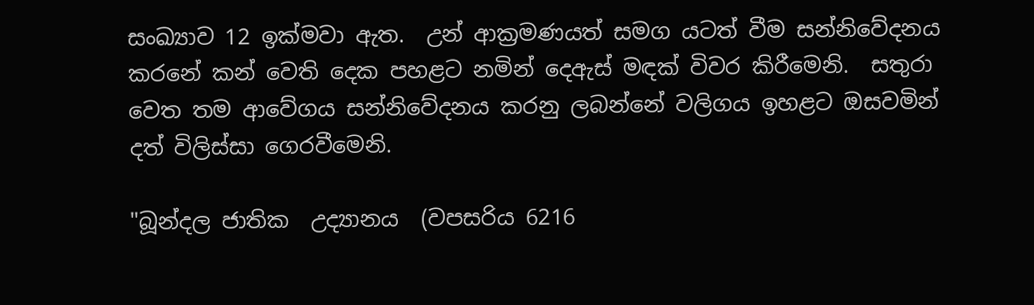සංඛ්‍යාව 12 ඉක්මවා ඇත.  උන් ආක්‍රමණයත් සමග යටත් වීම සන්නිවේදනය කරනේ කන් වෙති දෙක පහළට නමින් දෙඇස් මඳක් විවර කිරීමෙනි.  සතුරා වෙත තම ආවේගය සන්නිවේදනය කරනු ලබන්නේ වලිගය ඉහළට ඔසවමින් දත් විලිස්සා ගෙරවීමෙනි.

"බූන්දල ජාතික  උද්‍යානය  (වපසරිය 6216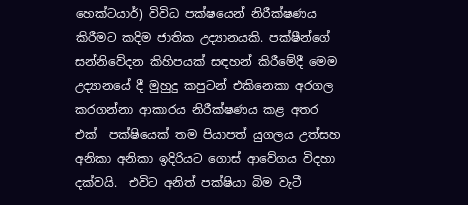හෙක්ටයාර්) විවිධ පක්ෂයෙන් නිරීක්ෂණය කිරීමට කදිම ජාතික උද්‍යානයකි. පක්ෂීන්ගේ සන්නිවේදන කිහිපයක් සඳහන් කිරීමේදී මෙම උද්‍යානයේ දී මුහුදු කපුටන් එකිනෙකා අරගල කරගන්නා ආකාරය නිරීක්ෂණය කළ අතර එක්  පක්ෂියෙක් තම පියාපත් යුගලය උත්සහ අනිකා අනිකා ඉදිරියට ගොස් ආවේගය විදහා දක්වයි.  එවිට අනිත් පක්ෂියා බිම වැටී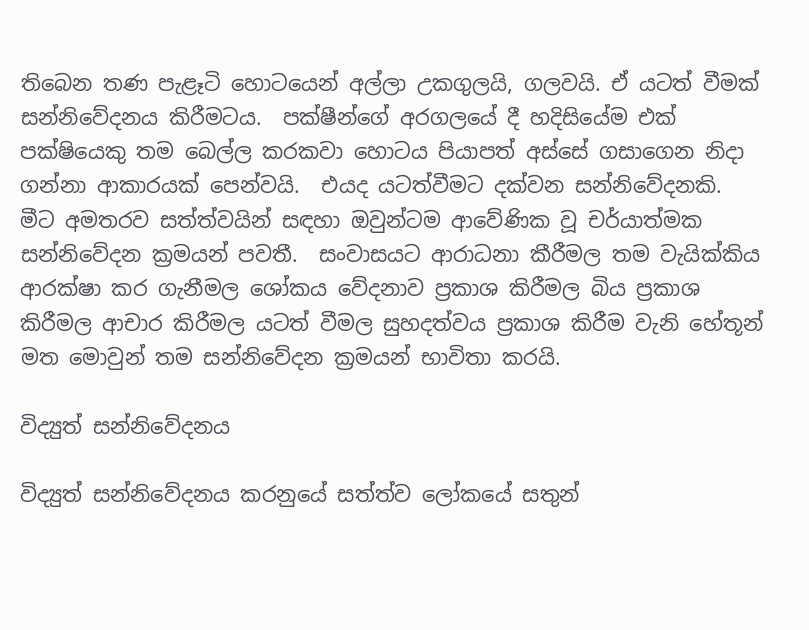තිබෙන තණ පැළෑටි හොටයෙන් අල්ලා උකගුලයි, ගලවයි. ඒ යටත් වීමක් සන්නිවේදනය කිරීමටය.  පක්ෂීන්ගේ අරගලයේ දී හදිසියේම එක් පක්ෂියෙකු තම බෙල්ල කරකවා හොටය පියාපත් අස්සේ ගසාගෙන නිදා ගන්නා ආකාරයක් පෙන්වයි.  එයද යටත්වීමට දක්වන සන්නිවේදනකි.
මීට අමතරව සත්ත්වයින් සඳහා ඔවුන්ටම ආවේණික වූ චර්යාත්මක  සන්නිවේදන ක්‍රමයන් පවතී.  සංවාසයට ආරාධනා කීරීමල තම වැයික්කිය ආරක්ෂා කර ගැනීමල ශෝකය වේදනාව ප්‍රකාශ කිරීමල බිය ප්‍රකාශ කිරීමල ආචාර කිරීමල යටත් වීමල සුහදත්වය ප්‍රකාශ කිරීම වැනි හේතූන් මත මොවුන් තම සන්නිවේදන ක්‍රමයන් භාවිතා කරයි.

විද්‍යුත් සන්නිවේදනය

විද්‍යුත් සන්නිවේදනය කරනුයේ සත්ත්ව ලෝකයේ සතුන්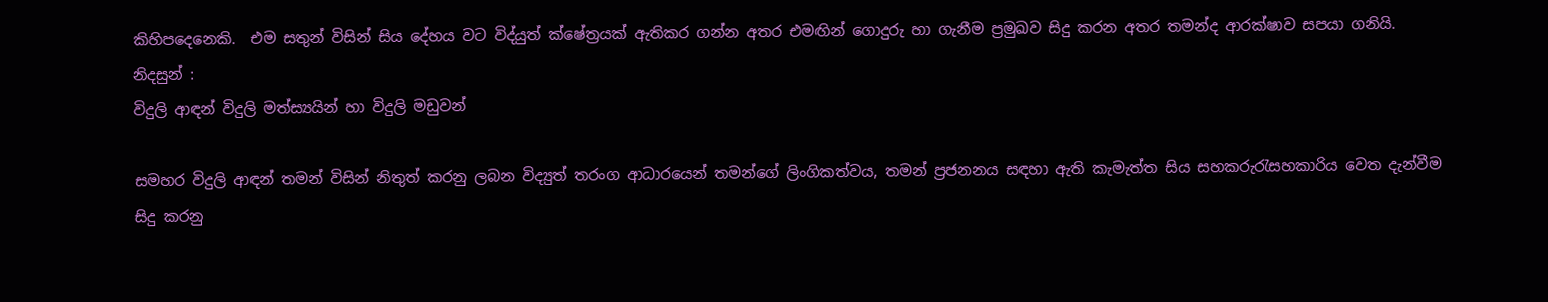කිහිපදෙනෙකි.  එම සතුන් විසින් සිය දේහය වට විද්යුත් ක්ෂේත්‍රයක් ඇතිකර ගන්න අතර එමඟින් ගොදුරු හා ගැනීම ප්‍රමුඛව සිදු කරන අතර තමන්ද ආරක්ෂාව සපයා ගනියි.
නිදසුන් :
විදුලි ආඳන් විදුලි මත්ස්‍යයින් හා විදුලි මඩුවන්

සමහර විදුලි ආඳන් තමන් විසින් නිතුත් කරනු ලබන විද්‍යුත් තරංග ආධාරයෙන් තමන්ගේ ලිංගිකත්වය, තමන් ප්‍රජනනය සඳහා ඇති කැමැත්ත සිය සහකරුරැසහකාරිය වෙත දැන්වීම සිදු කරනු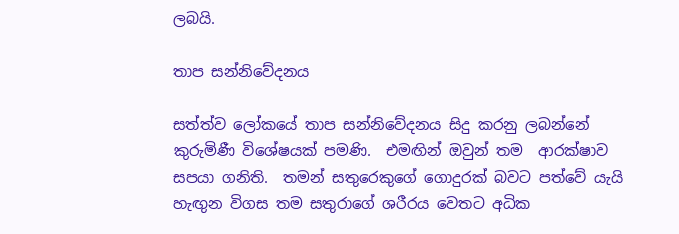ලබයි.

තාප සන්නිවේදනය

සත්ත්ව ලෝකයේ තාප සන්නිවේදනය සිදු කරනු ලබන්නේ කුරුමිණී විශේෂයක් පමණි.  එමඟින් ඔවුන් තම  ආරක්ෂාව සපයා ගනිති.  තමන් සතුරෙකුගේ ගොදුරක් බවට පත්වේ යැයි හැඟුන විගස තම සතුරාගේ ශරීරය වෙතට අධික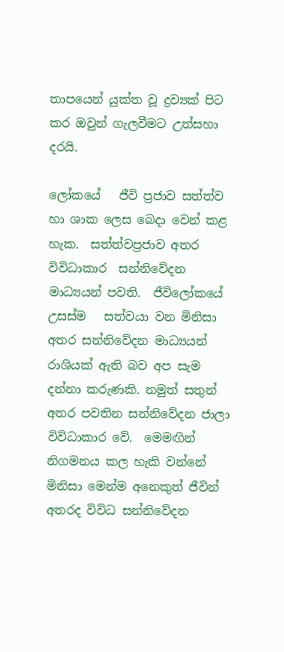තාපයෙන් යුක්ත වූ ද්‍රව්‍යක් පිට කර ඔවුන් ගැලවීමට උත්සහා දරයි.

ලෝකයේ   ජීවි ප්‍රජාව සත්ත්ව හා ශාක ලෙස බෙදා වෙන් කළ හැක.  සත්ත්වප්‍රජාව අතර විවිධාකාර  සන්නිවේදන මාධ්‍යයන් පවති.  ජීවිලෝකයේ උසස්ම   සත්වයා වන මිනිසා අතර සන්නිවේදන මාධ්‍යයන් රාශියක් ඇති බව අප සැම දන්නා කරුණකි. නමුත් සතුන් අතර පවතින සන්නිවේදන ජාලා විවිධාකාර වේ.  මෙමඟින් නිගමනය කල හැකි වන්නේ මිනිසා මෙන්ම අනෙකුත් ජීවින් අතරද විවිධ සන්නිවේදන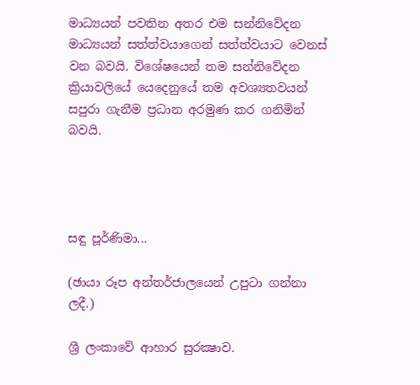මාධ්‍යයන් පවතින අතර එම සන්නිවේදන මාධ්‍යයන් සත්ත්වයාගෙන් සත්ත්වයාට වෙනස් වන බවයි. විශේෂයෙන් තම සන්නිවේදන ක්‍රියාවලියේ යෙදෙනුයේ තම අවශ්‍යතවයන් සපුරා ගැනීම ප්‍රධාන අරමුණ කර ගනිමින් බවයි.




සඳු පූර්ණිමා...

(ඡායා රූප අන්තර්ජාලයෙන් උපුටා ගන්නා ලදී.)

ශ්‍රී ලංකාවේ ආහාර සුරක්‍ෂාව.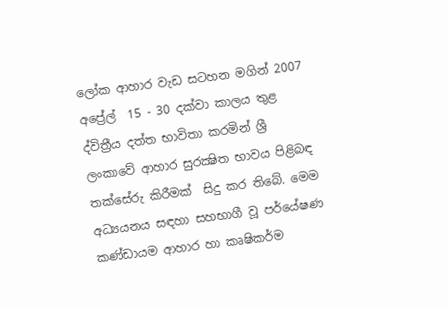ලෝක ආහාර වැඩ සටහන මගින් 2007 අප්‍රේල්  15 - 30 දක්වා කාලය තුළ ද්විත්‍රීය දත්ත භාවිතා කරමින් ශ්‍රී ලංකාවේ ආහාර සුරක්‍ෂිත භාවය පිළිබඳ තක්සේරු කිරීමක්  සිදු කර තිබේ. මෙම අධ්‍යයනය සඳහා සහභාගී වූ පර්යේෂණ කණ්ඩායම ආහාර හා කෘෂිකර්ම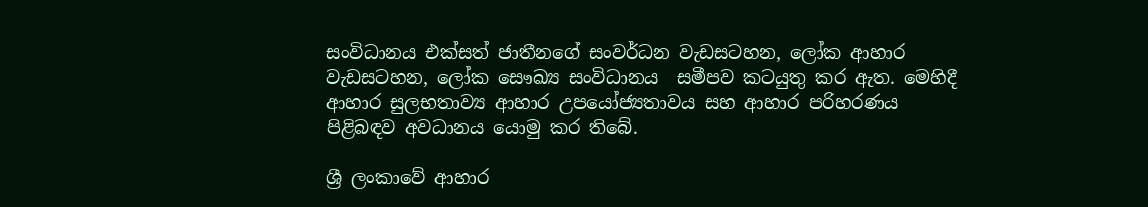සංවිධානය එක්සත් ජාතීනගේ සංවර්ධන වැඩසටහන, ලෝක ආහාර වැඩසටහන, ලෝක සෞඛ්‍ය සංවිධානය  සමීපව කටයුතු කර ඇත. මෙහිදී ආහාර සුලභතාව්‍ය ආහාර උපයෝජ්‍යතාවය සහ ආහාර පරිහරණය පිළිබඳව අවධානය යොමු කර තිබේ.

ශ්‍රී ලංකාවේ ආහාර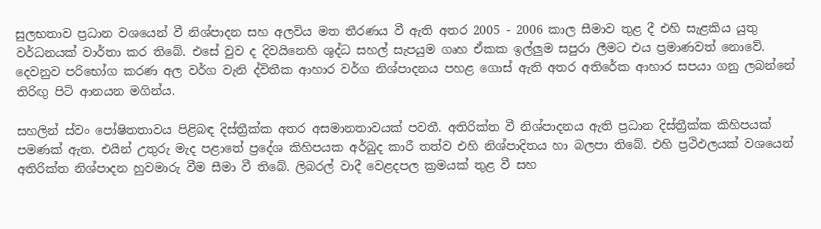සුලභතාව ප්‍රධාන වශයෙන් වී නිශ්පාදන සහ අලවිය මත තීරණය වී ඇති අතර 2005 - 2006 කාල සීමාව තුළ දී එහි සැළකිය යුතු වර්ධනයක් වාර්තා කර තිබේ. එසේ වුව ද දිවයිනෙහි ශුද්ධ සහල් සැපයුම ගෘහ ඒකක ඉල්ලුම සපුරා ලීමට එය ප්‍රමාණවත් නොවේ. දෙවනුව පරිභෝග කරණ අල වර්ග වැනි ද්විතීක ආහාර වර්ග නිශ්පාදනය පහළ ගොස් ඇති අතර අතිරේක ආහාර සපයා ගනු ලබන්නේ තිරිඟු පිටි ආනයන මගින්ය.

සහලින් ස්වං පෝෂිතතාවය පිළිබඳ දිස්ත්‍රීක්ක අතර අසමානතාවයක් පවතී. අතිරික්ත වී නිශ්පාදනය ඇති ප්‍රධාන දිස්ත්‍රීක්ක කිහිපයක්  පමණක් ඇත. එයින් උතුරු මැද පළාතේ ප්‍රදේශ කිහිපයක අර්බුද කාරී තත්ව එහි නිශ්පාදිතය හා බලපා තිබේ. එහි ප්‍රථිඵලයක් වශයෙන් අතිරික්ත නිශ්පාදන හුවමාරු වීම සීමා වී තිබේ. ලිබරල් වාදී වෙළදපල ක්‍රමයක් තුළ වී සහ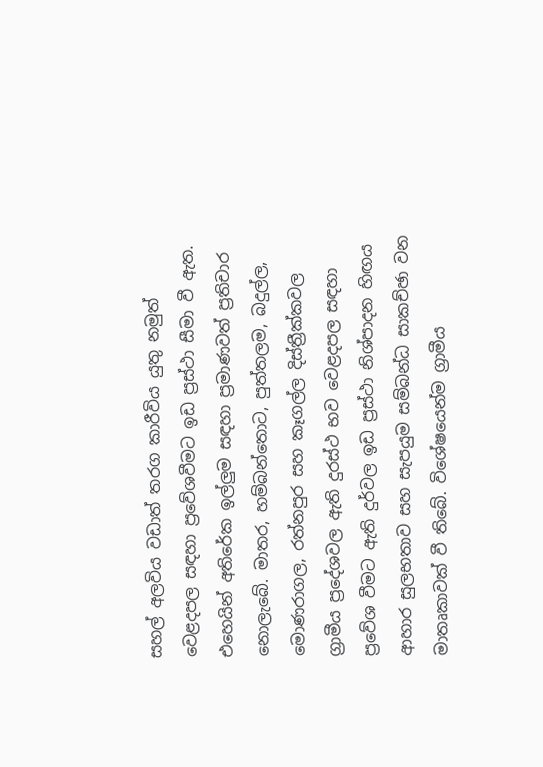සහල් අලවිය වඩාත් තරග කාරීවිය යුතු නමුත් වෙළදපල සඳහා ප්‍රවේශවීමට ඉඩ ප්‍රස්ථා සීමා වී ඇත. එහෙයින් අතිරේක ඉල්ලුම සඳහා ප්‍රමාණවත් ප්‍රතිචාර නොලැබේ. මාතර, හම්බන්තොට, පුත්තලම, බදුල්ල, මොණරාගල, රත්නපුර සහ කෑගල්ල දිස්ත්‍රීක්කවල ග්‍රාමීය ප්‍රදේශවල ඇති දුරස්ථ භව වෙළදපල සඳහා ප්‍රවේශ වීමට ඇති දුර්වල ඉඩ ප්‍රස්ථා නිශ්පාදන හිඟය ආහාර සුලභතාව සහ සැපයුම සම්බන්ධ සාකච්ඡා වන මාතෘකාවක් වී තිබේ. විශේෂයෙන්ම ග්‍රාමීය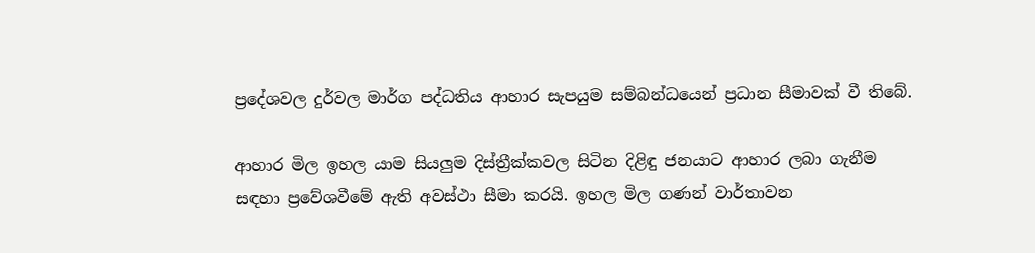ප්‍රදේශවල දුර්වල මාර්ග පද්ධතිය ආහාර සැපයුම සම්බන්ධයෙන් ප්‍රධාන සීමාවක් වී තිබේ.

ආහාර මිල ඉහල යාම සියලුම දිස්ත්‍රීක්කවල සිටින දිළිඳු ජනයාට ආහාර ලබා ගැනීම සඳහා ප්‍රවේශවීමේ ඇති අවස්ථා සීමා කරයි. ඉහල මිල ගණන් වාර්තාවන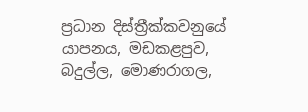ප්‍රධාන දිස්ත්‍රීක්කවනුයේ යාපනය, මඩකළපුව, බදුල්ල, මොණරාගල,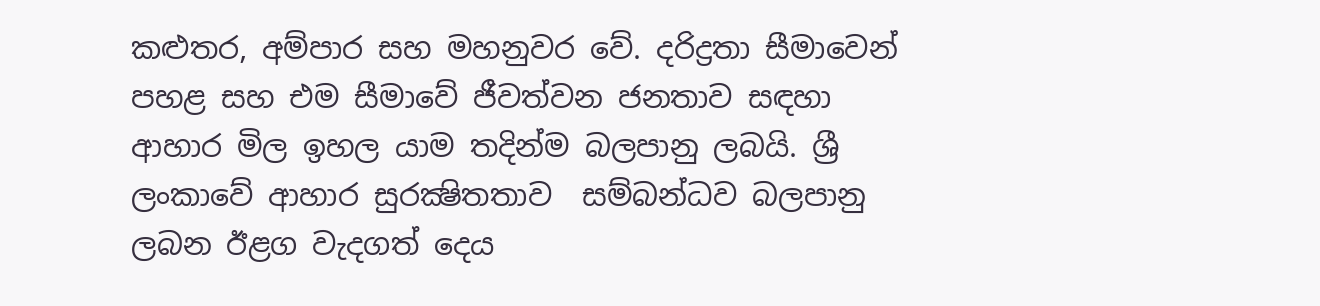කළුතර, අම්පාර සහ මහනුවර වේ. දරිද්‍රතා සීමාවෙන් පහළ සහ එම සීමාවේ ජීවත්වන ජනතාව සඳහා ආහාර මිල ඉහල යාම තදින්ම බලපානු ලබයි. ශ්‍රී ලංකාවේ ආහාර සුරක්‍ෂිතතාව  සම්බන්ධව බලපානු ලබන ඊළග වැදගත් දෙය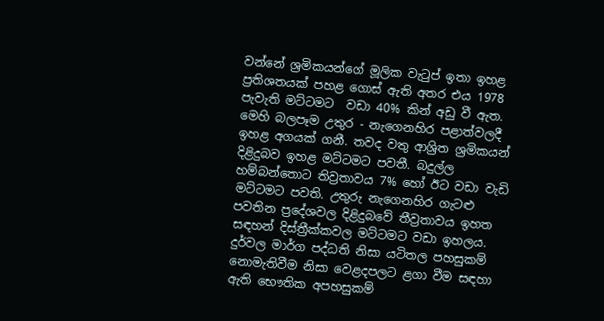වන්නේ ශ්‍රමිකයන්ගේ මූලික වැටුප් ඉතා ඉහළ ප්‍රතිශතයක් පහළ ගොස් ඇති අතර එය 1978 පැවැති මට්ටමට  වඩා 40% කින් අඩු වී ඇත. මෙහි බලපෑම උතුර - නැගෙනහිර පළාත්වලදී ඉහළ අගයක් ගනී. තවද වතු ආශ්‍රිත ශ්‍රමිකයන් දිළිදුබව ඉහළ මට්ටමට පවතී. බදුල්ල හම්බන්තොට තිව්‍රතාවය 7% හෝ ඊට වඩා වැඩි මට්ටමට පවති. උතුරු නැගෙනහිර ගැටළු පවතින ප්‍රදේශවල දිළිදුබවේ තීව්‍රතාවය ඉහත සඳහන් දිස්ත්‍රීක්කවල මට්ටමට වඩා ඉහලය. දුර්වල මාර්ග පද්ධති නිසා යටිතල පහසුකම් නොමැතිවීම නිසා වෙළදපලට ළගා වීම සඳහා ඇති භෞතික අපහසුකම්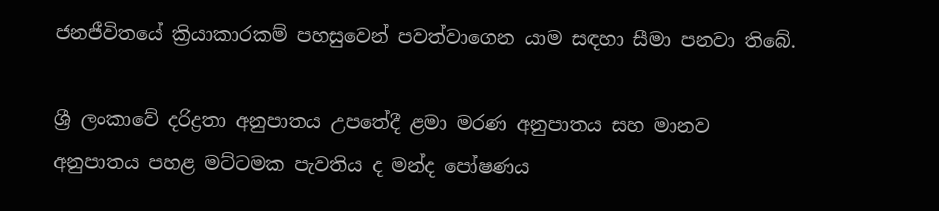ජනජීවිතයේ ක්‍රියාකාරකම් පහසුවෙන් පවත්වාගෙන යාම සඳහා සීමා පනවා තිබේ.

ශ්‍රී ලංකාවේ දරිද්‍රතා අනුපාතය උපතේදී ළමා මරණ අනුපාතය සහ මානව අනුපාතය පහළ මට්ටමක පැවතිය ද මන්ද පෝෂණය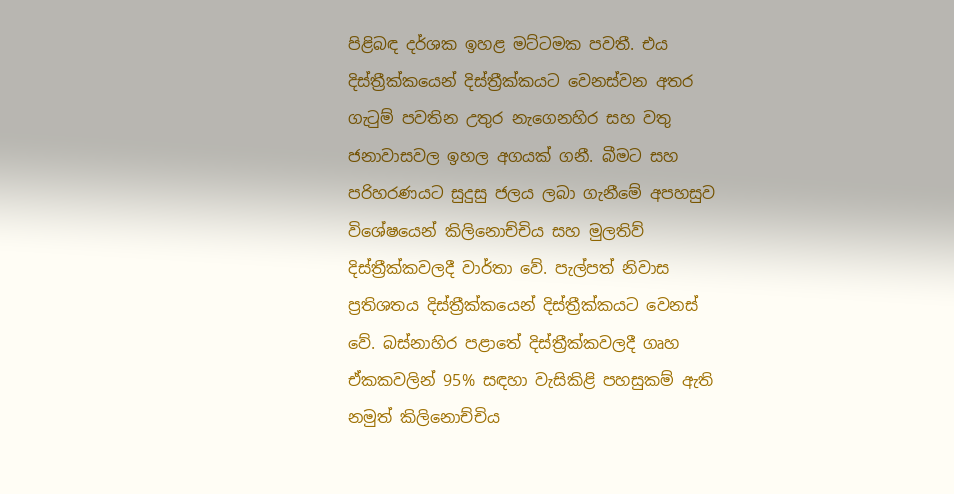පිළිබඳ දර්ශක ඉහළ මට්ටමක පවතී. එය දිස්ත්‍රීක්කයෙන් දිස්ත්‍රීක්කයට වෙනස්වන අතර  ගැටුම් පවතින උතුර නැගෙනහිර සහ වතු ජනාවාසවල ඉහල අගයක් ගනී. බීමට සහ පරිහරණයට සුදුසු ජලය ලබා ගැනීමේ අපහසුව විශේෂයෙන් කිලිනොච්චිය සහ මුලතිව් දිස්ත්‍රීක්කවලදී වාර්තා වේ. පැල්පත් නිවාස ප්‍රතිශතය දිස්ත්‍රීක්කයෙන් දිස්ත්‍රීක්කයට වෙනස් වේ. බස්නාහිර පළාතේ දිස්ත්‍රීක්කවලදී ගෘහ ඒකකවලින් 95% සඳහා වැසිකිළි පහසුකම් ඇති නමුත් කිලිනොච්චිය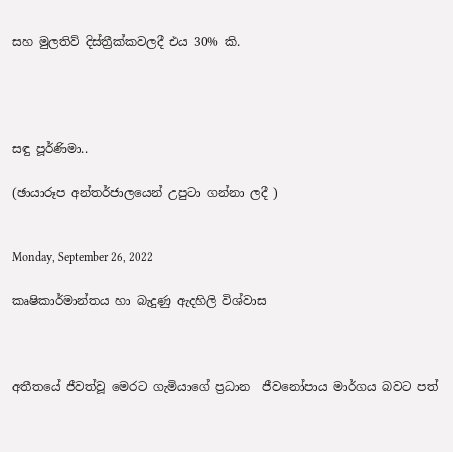සහ මුලතිව් දිස්ත්‍රීක්කවලදී එය 30% කි.




සඳු පූර්ණිමා..

(ඡායාරූප අන්තර්ජාලයෙන් උපුටා ගන්නා ලදී )


Monday, September 26, 2022

කෘෂිකාර්මාන්තය හා බැදුණු ඇදහිලි විශ්වාස



අතීතයේ ජීවත්වූ මෙරට ගැමියාගේ ප්‍රධාන  ජීවනෝපාය මාර්ගය බවට පත්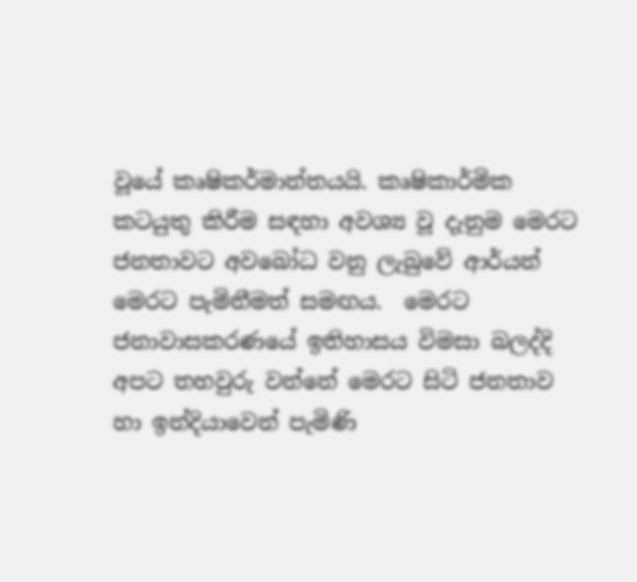වූයේ කෘෂිකර්මාන්තයයි. කෘෂිකාර්මික කටයුතු කිරීම සඳහා අවශ්‍ය වූ දැනුම මෙරට ජනතාවට අවබෝධ වනු ලැබුවේ ආර්යන් මෙරට පැමිනීමත් සමඟය.  මෙරට ජනාවාසකරණයේ ඉතිහාසය විමසා බලද්දි අපට තහවුරු වන්නේ මෙරට සිටි ජනතාව හා ඉන්දියාවෙන් පැමිණි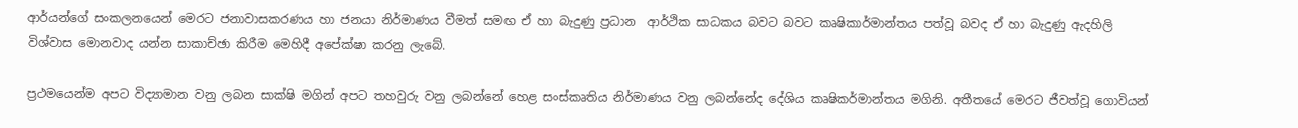ආර්යන්ගේ සංකලනයෙන් මෙරට ජනාවාසකරණය හා ජනයා නිර්මාණය වීමත් සමඟ ඒ හා බැදුණු ප්‍රධාන  ආර්ථික සාධකය බවට බවට කෘෂිකාර්මාන්තය පත්වූ බවද ඒ හා බැදුණු ඇදහිලි විශ්වාස මොනවාද යන්න සාකාච්ඡා කිරීම මෙහිදී අපේක්ෂා කරනු ලැබේ.

ප්‍රථමයෙන්ම අපට විද්‍යාමාන වනු ලබන සාක්ෂි මගින් අපට තහවුරු වනු ලබන්නේ හෙළ සංස්කෘතිය නිර්මාණය වනු ලබන්නේද දේශිය කෘෂිකර්මාන්තය මගිනි. අතීතයේ මෙරට ජීවත්වූ ගොවියන්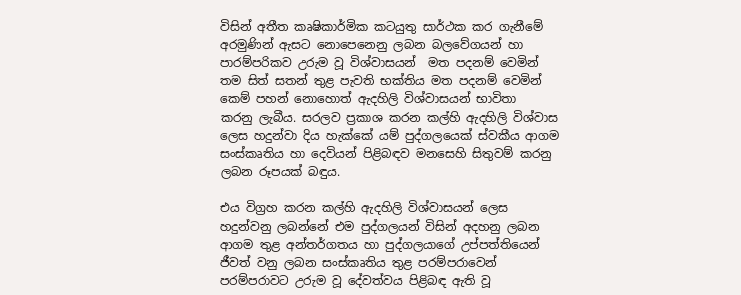විසින් අතීත කෘෂිකාර්මික කටයුතු සාර්ථක කර ගැනීමේ අරමුණින් ඇසට නොපෙනෙනු ලබන බලවේගයන් හා පාරම්පරිකව උරුම වූ විශ්වාසයන්  මත පදනම් වෙමින් තම සිත් සතන් තුළ පැවති භක්තිය මත පදනම් වෙමින් කෙම් පහන් නොහොත් ඇදහිලි විශ්වාසයන් භාවිතා  කරනු ලැබීය. සරලව ප්‍රකාශ කරන කල්හි ඇදහිලි විශ්වාස ලෙස හදුන්වා දිය හැක්කේ යම් පුද්ගලයෙක් ස්වකීය ආගම සංස්කෘතිය හා දෙවියන් පිළිබඳව මනසෙහි සිතුවම් කරනු ලබන රූපයක් බඳුය.

එය විග්‍රහ කරන කල්හි ඇදහිලි විශ්වාසයන් ලෙස හදුන්වනු ලබන්නේ එම පුද්ගලයන් විසින් අදහනු ලබන ආගම තුළ අන්තර්ගතය හා පුද්ගලයාගේ උප්පත්තියෙන් ජීවත් වනු ලබන සංස්කෘතිය තුළ පරම්පරාවෙන් පරම්පරාවට උරුම වූ දේවත්වය පිළිබඳ ඇති වූ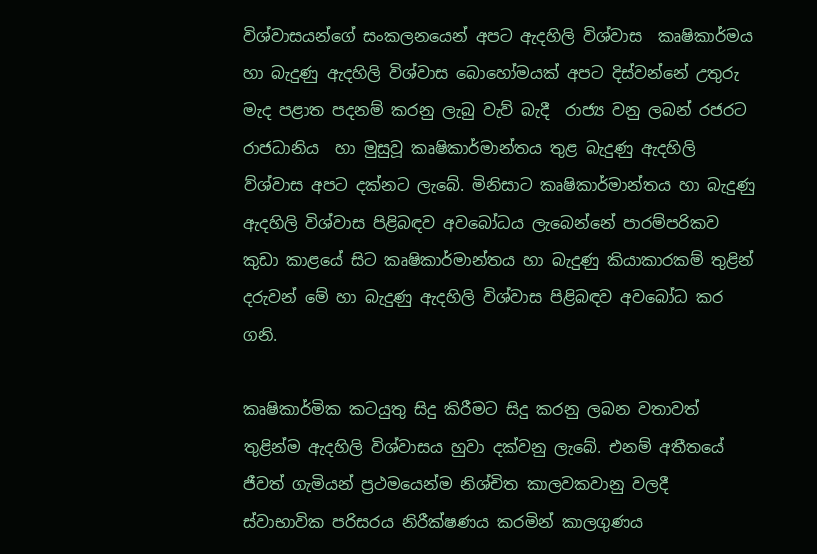විශ්වාසයන්ගේ සංකලනයෙන් අපට ඇදහිලි විශ්වාස  කෘෂිකාර්මය හා බැදුණු ඇදහිලි විශ්වාස බොහෝමයක් අපට දිස්වන්නේ උතුරු මැද පළාත පදනම් කරනු ලැබු වැව් බැදී  රාජ්‍ය වනු ලබන් රජරට රාජධානිය  හා මුසුවූ කෘෂිකාර්මාන්තය තුළ බැදුණු ඇදහිලි ව්ශ්වාස අපට දක්නට ලැබේ. මිනිසාට කෘෂිකාර්මාන්තය හා බැදුණු ඇදහිලි විශ්වාස පිළිබඳව අවබෝධය ලැබෙන්නේ පාරම්පරිකව කුඩා කාළයේ සිට කෘෂිකාර්මාන්තය හා බැදුණු කියාකාරකම් තුළින් දරුවන් මේ හා බැදුණු ඇදහිලි විශ්වාස පිළිබඳව අවබෝධ කර ගනි.

කෘෂිකාර්මික කටයුතු සිදු කිරීමට සිදු කරනු ලබන වතාවත් තුළින්ම ඇදහිලි විශ්වාසය හුවා දක්වනු ලැබේ. එනම් අතීතයේ ජීවත් ගැමියන් ප්‍රථමයෙන්ම නිශ්චිත කාලවකවානු වලදී ස්වාභාවික පරිසරය නිරීක්ෂණය කරමින් කාලගුණය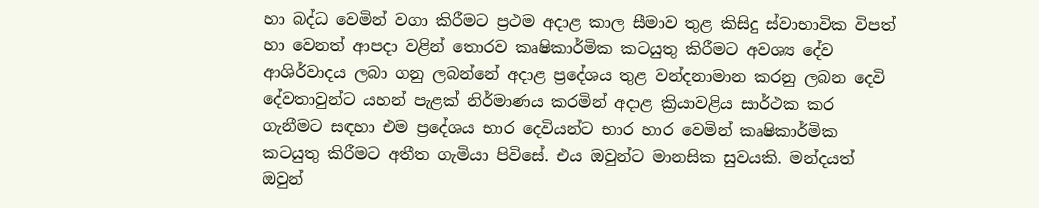හා බද්ධ වෙමින් වගා කිරීමට ප්‍රථම අදාළ කාල සීමාව තුළ කිසිදු ස්වාභාවික විපත් හා වෙනත් ආපදා වළින් තොරව කෘෂිකාර්මික කටයුතු කිරීමට අවශ්‍ය දේව ආශිර්වාදය ලබා ගනු ලබන්නේ අදාළ ප්‍රදේශය තුළ වන්දනාමාන කරනු ලබන දෙවි දේවතාවුන්ට යහන් පැළක් නිර්මාණය කරමින් අදාළ ක්‍රියාවළිය සාර්ථක කර ගැනීමට සඳහා එම ප්‍රදේශය භාර දෙවියන්ට භාර හාර වෙමින් කෘෂිකාර්මික කටයුතු කිරීමට අතීත ගැමියා පිවිසේ. එය ඔවුන්ට මානසික සුවයකි. මන්දයත් ඔවුන්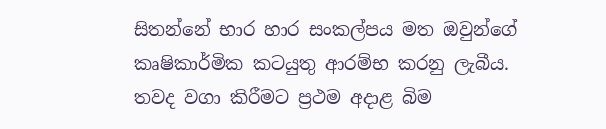සිතන්නේ භාර හාර සංකල්පය මත ඔවුන්ගේ කෘෂිකාර්මික කටයුතු ආරම්භ කරනු ලැබීය. තවද වගා කිරීමට ප්‍රථම අදාළ බිම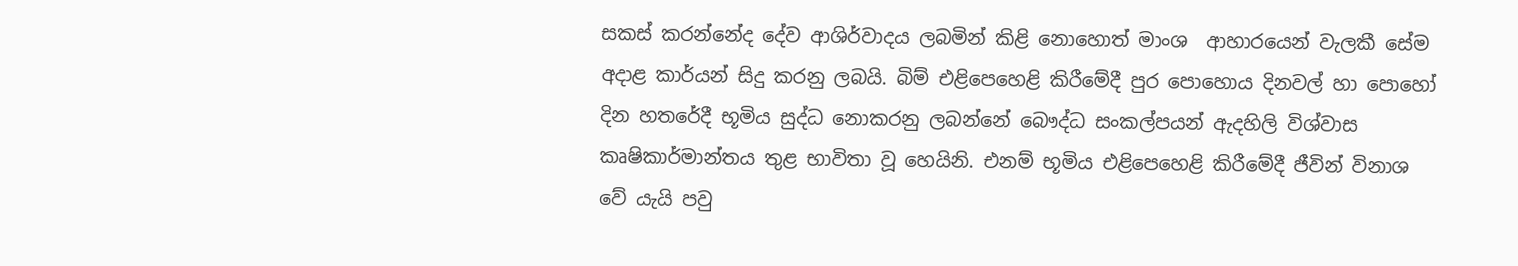සකස් කරන්නේද දේව ආශිර්වාදය ලබමින් කිළි නොහොත් මාංශ  ආහාරයෙන් වැලකී සේම අදාළ කාර්යන් සිදු කරනු ලබයි. බිම් එළිපෙහෙළි කිරීමේදී පුර පොහොය දිනවල් හා පොහෝ දින හතරේදී භූමිය සුද්ධ නොකරනු ලබන්නේ බෞද්ධ සංකල්පයන් ඇදහිලි විශ්වාස කෘෂිකාර්මාන්තය තුළ භාවිතා වූ හෙයිනි. එනම් භූමිය එළිපෙහෙළි කිරීමේදී ජීවින් විනාශ වේ යැයි පවු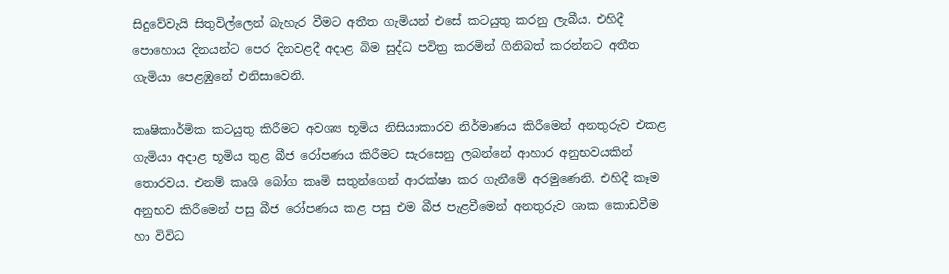සිදුවේවැයි සිතුවිල්ලෙන් බැහැර වීමට අතීත ගැමියන් එසේ කටයුතු කරනු ලැබීය. එහිදී පොහොය දිනයන්ට පෙර දිනවළදී අදාළ බිම සුද්ධ පවිත්‍ර කරමින් ගිනිබත් කරන්නට අතීත ගැමියා පෙළඹුනේ එනිසාවෙනි.

කෘෂිකාර්මික කටයුතු කිරීමට අවශ්‍ය භූමිය නිසියාකාරව නිර්මාණය කිරීමෙන් අනතුරුව එකළ ගැමියා අදාළ භූමිය තුළ බීජ රෝපණය කිරීමට සැරසෙනු ලබන්නේ ආහාර අනුභවයකින් තොරවය. එනම් කෘශි බෝග කෘමි සතුන්ගෙන් ආරක්ෂා කර ගැනීමේ අරමුණෙනි. එහිදී කෑම අනුභව කිරීමෙන් පසු බීජ රෝපණය කළ පසු එම බීජ පැළවීමෙන් අනතුරුව ශාක කොඩවීම හා විවිධ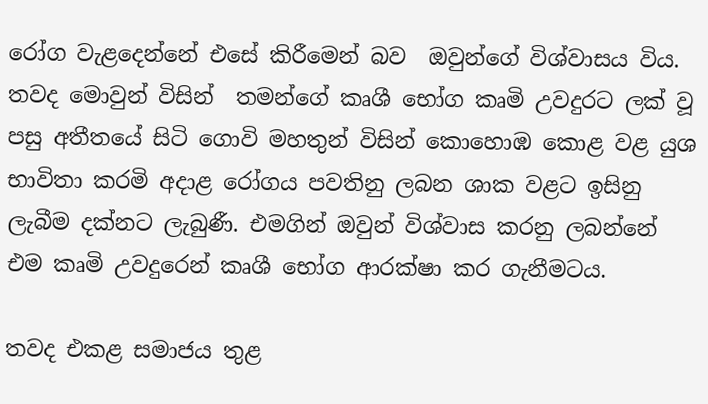රෝග වැළදෙන්නේ එසේ කිරීමෙන් බව  ඔවුන්ගේ විශ්වාසය විය. තවද මොවුන් විසින්  තමන්ගේ කෘශී භෝග කෘමි උවදුරට ලක් වූ පසු අතීතයේ සිටි ගොවි මහතුන් විසින් කොහොඹ කොළ වළ යුශ භාවිතා කරමි අදාළ රෝගය පවතිනු ලබන ශාක වළට ඉසිනු ලැබීම දක්නට ලැබුණී. එමගින් ඔවුන් විශ්වාස කරනු ලබන්නේ එම කෘමි උවදුරෙන් කෘශී භෝග ආරක්ෂා කර ගැනීමටය.

තවද එකළ සමාජය තුළ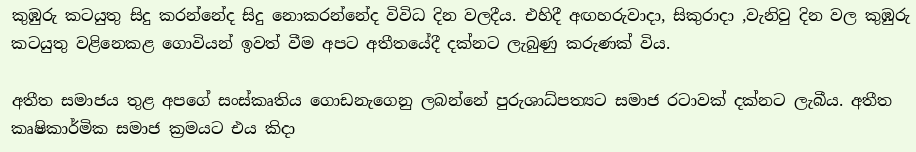කුඹුරු කටයුතු සිදු කරන්නේද සිදු නොකරන්නේද විවිධ දින වලදීය. එහිදී අඟහරුවාදා, සිකුරාදා ,වැනිවු දින වල කුඹුරු කටයුතු වළිනෙකළ ගොවියන් ඉවත් වීම අපට අතීතයේදී දක්නට ලැබුණු කරුණක් විය.

අතීත සමාජය තුළ අපගේ සංස්කෘතිය ගොඩනැගෙනු ලබන්නේ පුරුශාධ්පත්‍යට සමාජ රටාවක් දක්නට ලැබීය. අතීත කෘෂිකාර්මික සමාජ ක්‍රමයට එය කිදා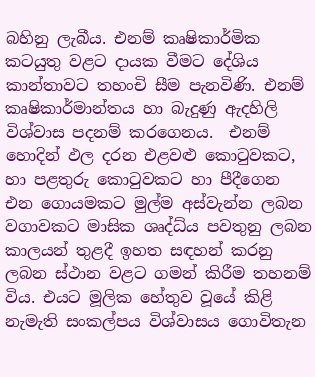බහිනු ලැබීය. එනම් කෘෂිකාර්මික කටයුතු වළට දායක වීමට දේශිය කාන්තාවට තහංචි සීම පැනවිණි. එනම් කෘෂිකාර්මාන්තය හා බැදුණු ඇදහිලි විශ්වාස පදනම් කරගෙනය.  එනම් හොදින් ඵල දරන එළවළු කොටුවකට, හා පළතුරු කොටුවකට හා පීදීගෙන එන ගොයමකට මුල්ම අස්වැන්න ලබන වගාවකට මාසික ශෘද්ධ්ය පවතුනු ලබන කාලයන් තුළදී ඉහත සඳහන් කරනු ලබන ස්ථාන වළට ගමන් කිරීම තහනම් විය. එයට මූලික හේතුව වූයේ කිළි නැමැති සංකල්පය විශ්වාසය ගොවිතැන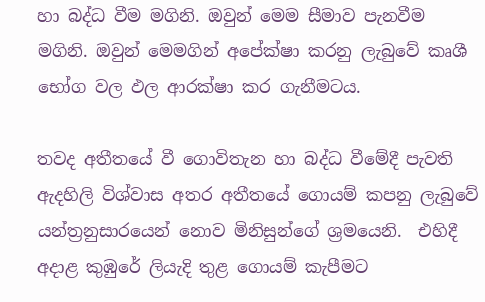හා බද්ධ වීම මගිනි. ඔවුන් මෙම සීමාව පැනවීම  මගිනි. ඔවුන් මෙමගින් අපේක්ෂා කරනු ලැබුවේ කෘශී භෝග වල ඵල ආරක්ෂා කර ගැනීමටය.

තවද අතීතයේ වී ගොවිතැන හා බද්ධ වීමේදී පැවති ඇදහිලි විශ්වාස අතර අතීතයේ ගොයම් කපනු ලැබුවේ යන්ත්‍රනුසාරයෙන් නොව මිනිසුන්ගේ ශ්‍රමයෙනි.  එහිදී අදාළ කුඹුරේ ලියැදි තුළ ගොයම් කැපීමට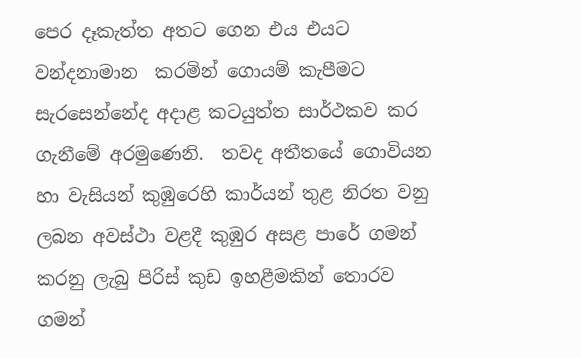පෙර දෑකැත්ත අතට ගෙන එය එයට වන්දනාමාන  කරමින් ගොයම් කැපීමට සැරසෙන්නේද අදාළ කටයුත්ත සාර්ථකව කර ගැනීමේ අරමුණෙනි.  තවද අතීතයේ ගොවියන හා වැසියන් කුඹුරෙහි කාර්යන් තුළ නිරත වනු ලබන අවස්ථා වළදී කුඹුර අසළ පාරේ ගමන් කරනු ලැබු පිරිස් කුඩ ඉහළීමකින් තොරව ගමන්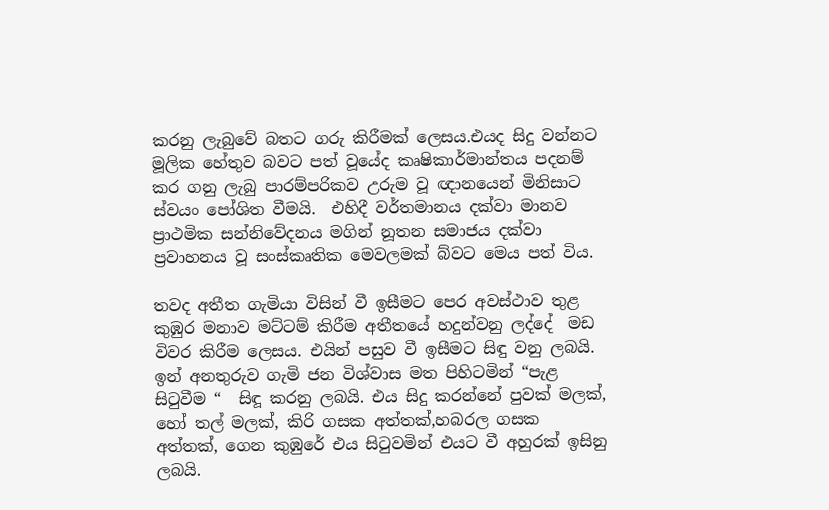කරනු ලැබුවේ බතට ගරු කිරීමක් ලෙසය.එයද සිදු වන්නට මූලික හේතුව බවට පත් වූයේද කෘෂිකාර්මාන්තය පදනම් කර ගනු ලැබු පාරම්පරිකව උරුම වූ ඥානයෙන් මිනිසාට ස්වයං පෝශිත වීමයි.  එහිදී වර්තමානය දක්වා මානව ප්‍රාථමික සන්නිවේදනය මගින් නූතන සමාජය දක්වා ප්‍රවාහනය වූ සංස්කෘතික මෙවලමක් බ්වට මෙය පත් විය.

තවද අතීත ගැමියා විසින් වී ඉසීමට පෙර අවස්ථාව තුළ කුඹුර මනාව මට්ටම් කිරීම අතීතයේ හදුන්වනු ලද්දේ  මඩ විවර කිරීම ලෙසය. එයින් පසුව වී ඉසීමට සිඳු වනු ලබයි.  ඉන් අනතුරුව ගැමි ජන විශ්වාස මත පිහිටමින් “පැළ සිටුවීම “  සිඳූ කරනු ලබයි. එය සිදු කරන්නේ පුවක් මලක්, හෝ තල් මලක්, කිරි ගසක අත්තක්,හබරල ගසක අත්තක්, ගෙන කුඹුරේ එය සිටුවමින් එයට වී අහුරක් ඉසිනු ලබයි.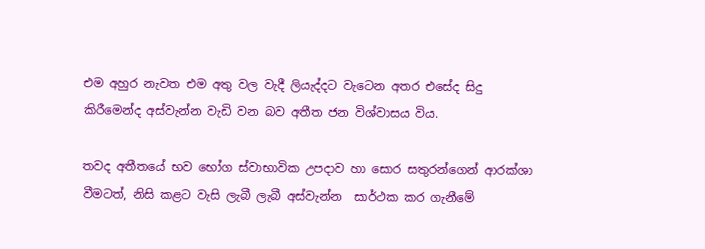එම අහුර නැවත එම අතු වල වැදී ලියැද්දට වැටෙන අතර එසේද සිදු කිරීමෙන්ද අස්වැන්න වැඩි වන බව අතීත ජන විශ්වාසය විය.

තවද අතීතයේ භව භෝග ස්වාභාවික උපදාව හා සොර සතුරන්ගෙන් ආරක්ශා වීමටත්, නිසි කළට වැසි ලැබී ලැබී අස්වැන්න  සාර්ථක කර ගැනීමේ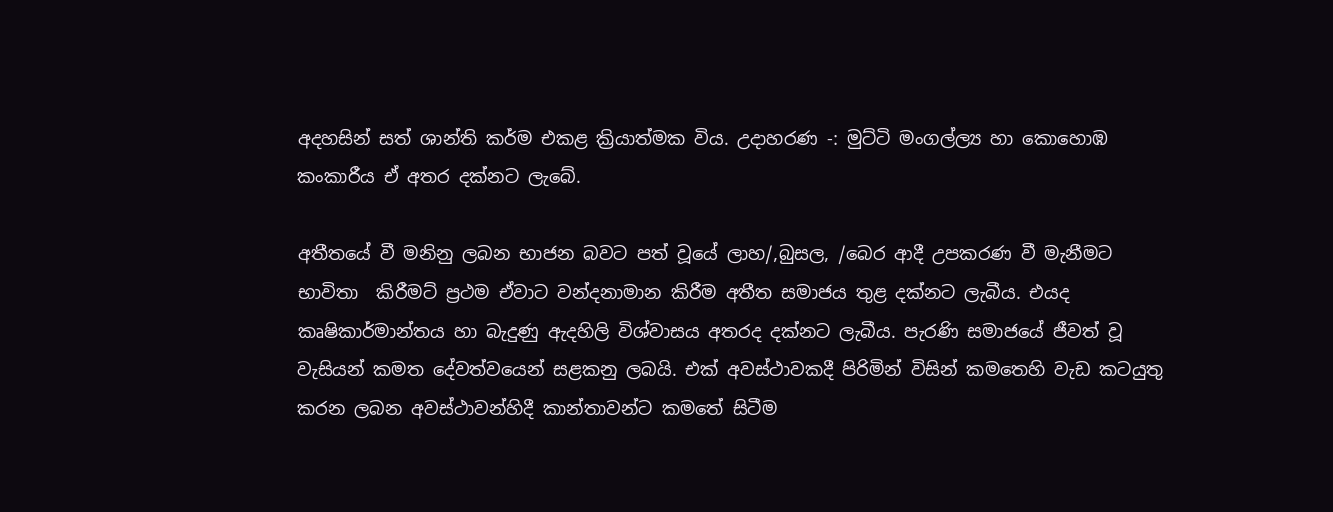අදහසින් සත් ශාන්ති කර්ම එකළ ක්‍රියාත්මක විය. උදාහරණ -: මුට්ටි මංගල්ල්‍ය හා කොහොඹ කංකාරීය ඒ අතර දක්නට ලැබේ.

අතීතයේ වී මනිනු ලබන භාජන බවට පත් වූයේ ලාහ/,බුසල, /බෙර ආදී උපකරණ වී මැනීමට භාවිතා  කිරීමට් ප්‍රථම ඒවාට වන්දනාමාන කිරීම අතීත සමාජය තුළ දක්නට ලැබීය. එයද කෘෂිකාර්මාන්තය හා බැදුණු ඇදහිලි විශ්වාසය අතරද දක්නට ලැබීය. පැරණි සමාජයේ ජීවත් වූ වැසියන් කමත දේවත්වයෙන් සළකනු ලබයි. එක් අවස්ථාවකදී පිරිමින් විසින් කමතෙහි වැඩ කටයුතු කරන ලබන අවස්ථාවන්හිදී කාන්තාවන්ට කමතේ සිටීම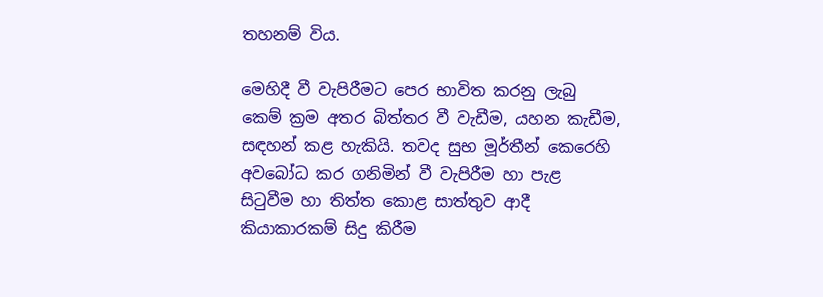තහනම් විය.

මෙහිදී වී වැපිරීමට පෙර භාවිත කරනු ලැබු කෙම් ක්‍රම අතර බිත්තර වී වැඩීම, යහන කැඩීම, සඳහන් කළ හැකියි. තවද සුභ මූර්තීන් කෙරෙහි අවබෝධ කර ගනිමින් වී වැපිරීම හා පැළ සිටුවීම හා තිත්ත කොළ සාත්තුව ආදී කියාකාරකම් සිදු කිරීම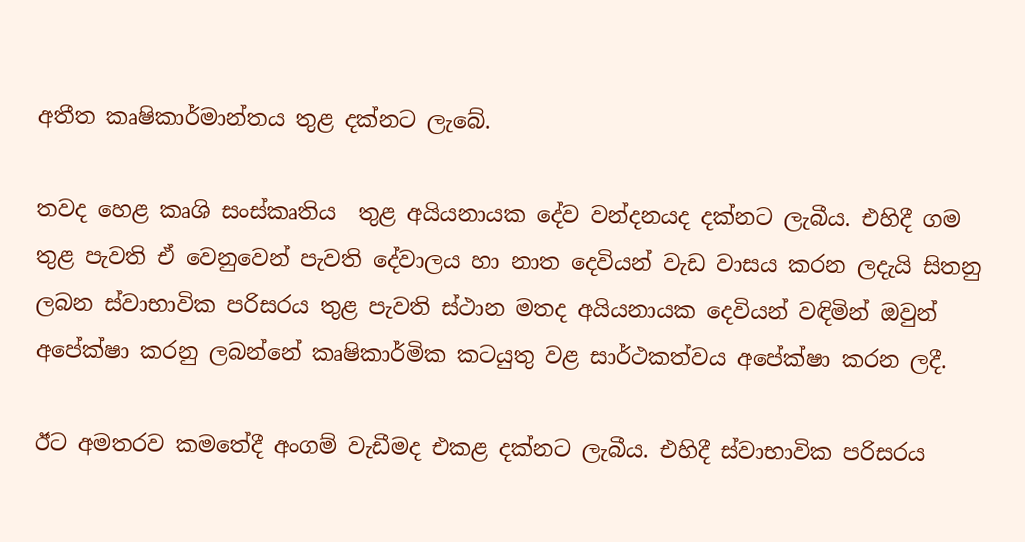අතීත කෘෂිකාර්මාන්තය තුළ දක්නට ලැබේ.

තවද හෙළ කෘශි සංස්කෘතිය  තුළ අයියනායක දේව වන්දනයද දක්නට ලැබීය. එහිදී ගම තුළ පැවති ඒ වෙනුවෙන් පැවති දේවාලය හා නාත දෙවියන් වැඩ වාසය කරන ලදැයි සිතනු ලබන ස්වාභාවික පරිසරය තුළ පැවති ස්ථාන මතද අයියනායක දෙවියන් වඳිමින් ඔවුන් අපේක්ෂා කරනු ලබන්නේ කෘෂිකාර්මික කටයුතු වළ සාර්ථකත්වය අපේක්ෂා කරන ලදී.

ඊට අමතරව කමතේදී අංගම් වැඩීමද එකළ දක්නට ලැබීය. එහිදී ස්වාභාවික පරිසරය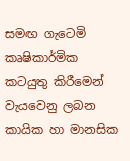සමඟ ගැටෙමි කෘෂිකාර්මික  කටයුතු කිරීමෙන් වැයවෙනු ලබන  කායික හා මානසික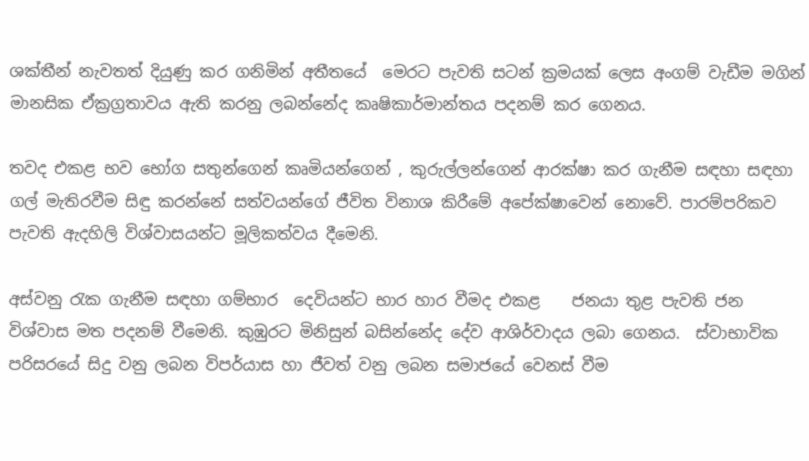ශක්තීන් නැවතත් දියුණු කර ගනිමින් අතීතයේ  මෙරට පැවති සටන් ක්‍රමයක් ලෙස අංගම් වැඩීම මගින් මානසික ඒක්‍රග්‍රතාවය ඇති කරනු ලබන්නේද කෘෂිකාර්මාන්තය පදනම් කර ගෙනය.

තවද එකළ භව භෝග සතුන්ගෙන් කෘමියන්ගෙන් , කුරුල්ලන්ගෙන් ආරක්ෂා කර ගැනීම සඳහා සඳහා ගල් මැතිරවීම සිඳු කරන්නේ සත්වයන්ගේ ජීවිත විනාශ කිරීමේ අපේක්ෂාවෙන් නොවේ. පාරම්පරිකව පැවති ඇදහිලි විශ්වාසයන්ට මූලිකත්වය දීමෙනි.

අස්වනු රැක ගැනීම සඳහා ගම්භාර  දෙවියන්ට භාර හාර වීමද එකළ    ජනයා තුළ පැවති ජන විශ්වාස මත පදනම් වීමෙනි. කුඹුරට මිනිසුන් බසින්නේද දේව ආශිර්වාදය ලබා ගෙනය.  ස්වාභාවික පරිසරයේ සිදු වනු ලබන විපර්යාස හා ජීවත් වනු ලබන සමාජයේ වෙනස් වීම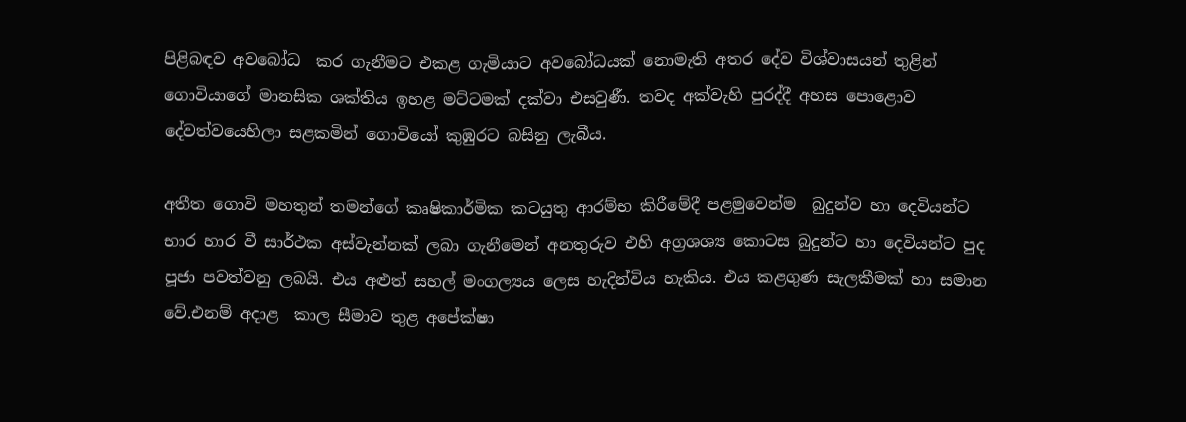පිළිබඳව අවබෝධ  කර ගැනීමට එකළ ගැමියාට අවබෝධයක් නොමැති අතර දේව විශ්වාසයන් තුළින් ගොවියාගේ මානසික ශක්තිය ඉහළ මට්ටමක් දක්වා එසවුණී. තවද අක්වැහි පුරද්දී අහස පොළොව දේවත්වයෙහිලා සළකමින් ගොවියෝ කුඹුරට බසිනු ලැබීය.

අතීත ගොවි මහතුන් තමන්ගේ කෘෂිකාර්මික කටයුතු ආරම්භ කිරීමේදී පළමුවෙන්ම  බුදුන්ව හා දෙවියන්ට භාර හාර වී සාර්ථක අස්වැන්නක් ලබා ගැනීමෙන් අනතුරුව එහි අග්‍රශශ්‍ය කොටස බුදුන්ට හා දෙවියන්ට පුද පූජා පවත්වනු ලබයි. එය අළුත් සහල් මංගල්‍යය ලෙස හැදින්විය හැකිය. එය කළගුණ සැලකීමක් හා සමාන වේ.එනම් අදාළ  කාල සීමාව තුළ අපේක්ෂා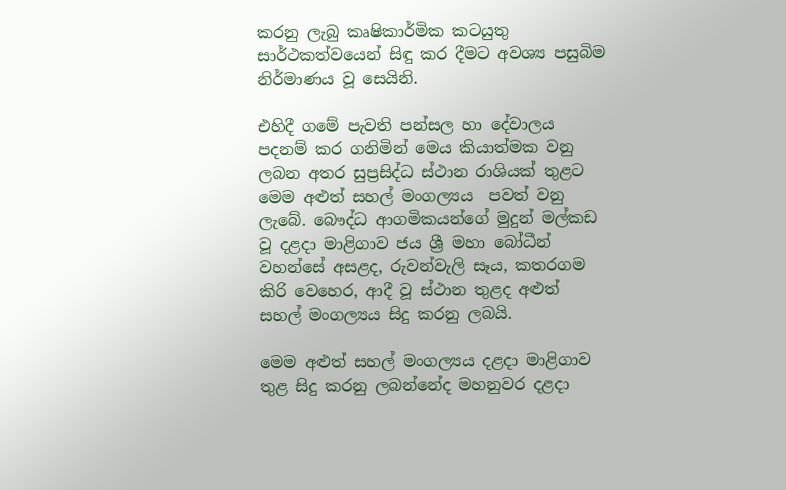කරනු ලැබු කෘෂිකාර්මික කටයුතු සාර්ථකත්වයෙන් සිඳු කර දීමට අවශ්‍ය පසුබිම නිර්මාණය වූ සෙයිනි.

එහිදී ගමේ පැවති පන්සල හා දේවාලය පදනම් කර ගනිමින් මෙය කියාත්මක වනු ලබන අතර සුප්‍රසිද්ධ ස්ථාන රාශියක් තුළට මෙම අළුත් සහල් මංගල්‍යය  පවත් වනු ලැබේ. බෞද්ධ ආගමිකයන්ගේ මුදුන් මල්කඩ වූ දළදා මාළිගාව ජය ශ්‍රී මහා බෝධීන් වහන්සේ අසළද, රුවන්වැලි සෑය, කතරගම කිරි වෙහෙර, ආදී වූ ස්ථාන තුළද අළුත් සහල් මංගල්‍යය සිදු කරනු ලබයි.

මෙම අළුත් සහල් මංගල්‍යය දළදා මාළිගාව තුළ සිදු කරනු ලබන්නේද මහනුවර දළදා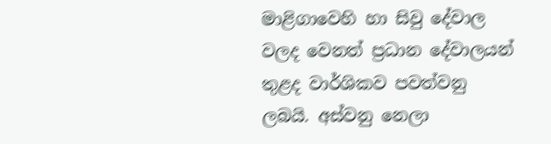මාළිගාවෙහි හා සිවු දේවාල වලද වෙනත් ප්‍රධාන දේවාලයන් තුළද වාර්ශිකව පවත්වනු ලබයි. අස්වනු නෙලා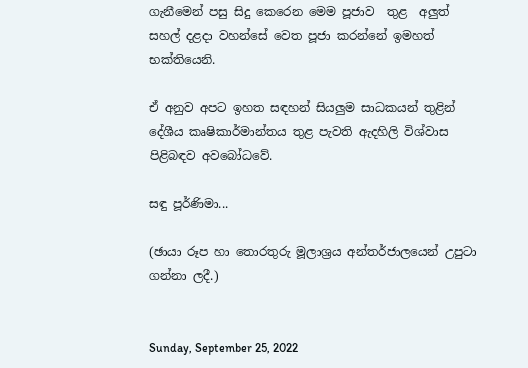ගැනීමෙන් පසු සිදු කෙරෙන මෙම පූජාව  තුළ  අලුත් සහල් දළදා වහන්සේ වෙත පූජා කරන්නේ ඉමහත් භක්තියෙනි.

ඒ අනුව අපට ඉහත සඳහන් සියලුම සාධකයන් තුළින් දේශීය කෘෂිකාර්මාන්තය තුළ පැවති ඇදහිලි විශ්වාස පිළිබඳව අවබෝධවේ.

සඳු පූර්ණිමා...

(ඡායා රූප හා තොරතුරු මූලාශ්‍රය අන්තර්ජාලයෙන් උපුටා ගන්නා ලදී.)


Sunday, September 25, 2022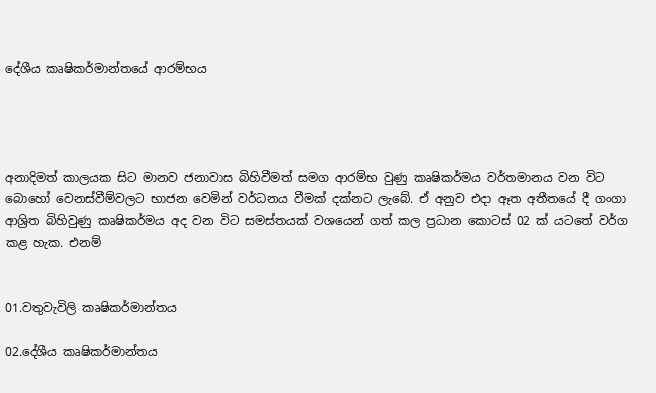දේශීය කෘෂිකර්මාන්තයේ ආරම්භය




අනාදිමත් කාලයක සිට මානව ජනාවාස බිහිවීමත් සමග ආරම්භ වුණු කෘෂිකර්මය වර්තමානය වන විට බොහෝ වෙනස්‌වීම්වලට භාජන වෙමින් වර්ධනය වීමක්‌ දක්‌නට ලැබේ. ඒ අනුව එදා ඈත අතීතයේ දී ගංගා ආශ්‍රිත බිහිවුණු කෘෂිකර්මය අද වන විට සමස්‌තයක්‌ වශයෙන් ගත් කල ප්‍රධාන කොටස්‌ 02 ක්‌ යටතේ වර්ග කළ හැක. එනම්


01.වතුවැවිලි කෘෂිකර්මාන්තය

02.දේශීය කෘෂිකර්මාන්තය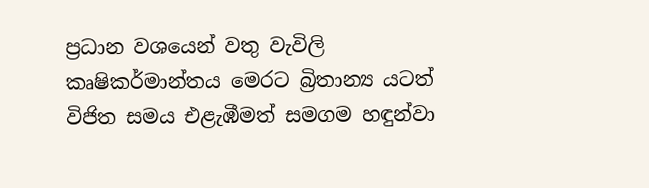ප්‍රධාන වශයෙන් වතු වැවිලි කෘෂිකර්මාන්තය මෙරට බ්‍රිතාන්‍ය යටත් විජිත සමය එළැඹීමත් සමගම හඳුන්වා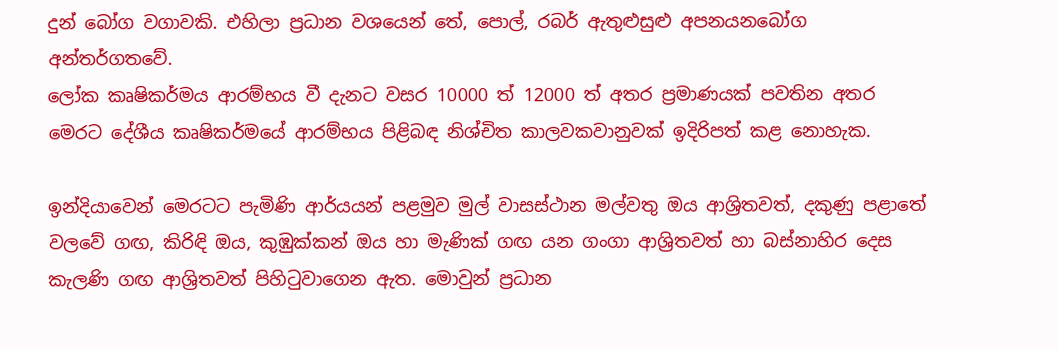දුන් බෝග වගාවකි. එහිලා ප්‍රධාන වශයෙන් තේ, පොල්, රබර් ඇතුළුසුළු අපනයනබෝග අන්තර්ගතවේ.
ලෝක කෘෂිකර්මය ආරම්භය වී දැනට වසර 10000 ත් 12000 ත් අතර ප්‍රමාණයක්‌ පවතින අතර මෙරට දේශීය කෘෂිකර්මයේ ආරම්භය පිළිබඳ නිශ්චිත කාලවකවානුවක්‌ ඉදිරිපත් කළ නොහැක.

ඉන්දියාවෙන් මෙරටට පැමිණි ආර්යයන් පළමුව මුල් වාසස්‌ථාන මල්වතු ඔය ආශ්‍රිතවත්, දකුණු පළාතේ වලවේ ගඟ, කිරිඳි ඔය, කුඹුක්‌කන් ඔය හා මැණික්‌ ගඟ යන ගංගා ආශ්‍රිතවත් හා බස්‌නාහිර දෙස කැලණි ගඟ ආශ්‍රිතවත් පිහිටුවාගෙන ඇත. මොවුන් ප්‍රධාන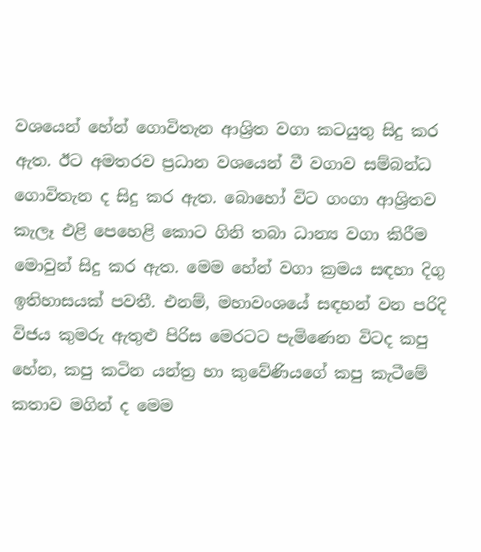වශයෙන් හේන් ගොවිතැන ආශ්‍රිත වගා කටයුතු සිදු කර ඇත. ඊට අමතරව ප්‍රධාන වශයෙන් වී වගාව සම්බන්ධ ගොවිතැන ද සිදු කර ඇත. බොහෝ විට ගංගා ආශ්‍රිතව කැලෑ එළි පෙහෙළි කොට ගිනි තබා ධාන්‍ය වගා කිරීම මොවුන් සිදු කර ඇත. මෙම හේන් වගා ක්‍රමය සඳහා දිගු ඉතිහාසයක්‌ පවතී. එනම්, මහාවංශයේ සඳහන් වන පරිදි විජය කුමරු ඇතුළු පිරිස මෙරටට පැමිණෙන විටද කපු හේන, කපු කටින යන්ත්‍ර හා කුවේණියගේ කපු කැටීමේ කතාව මගින් ද මෙම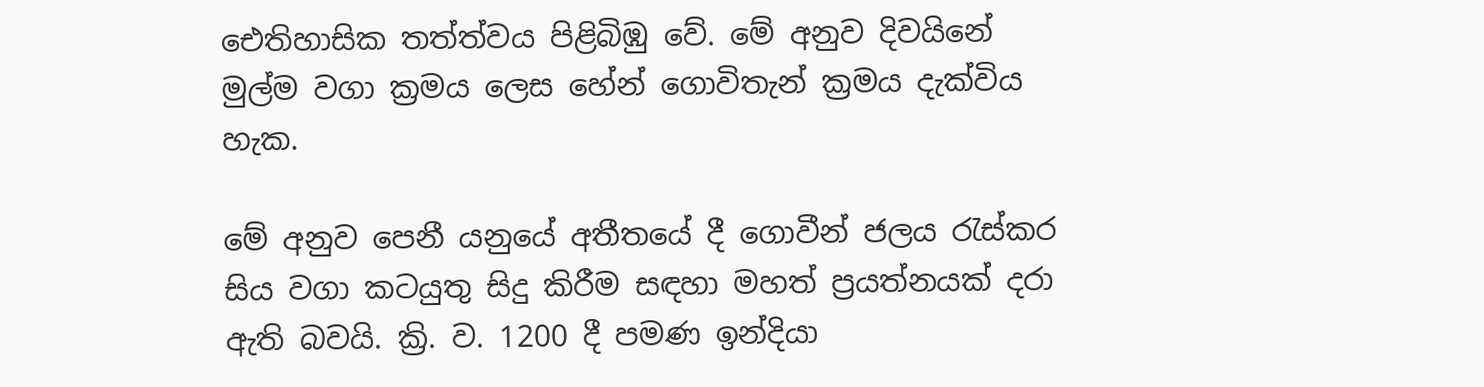ඓතිහාසික තත්ත්වය පිළිබිඹු වේ. මේ අනුව දිවයිනේ මුල්ම වගා ක්‍රමය ලෙස හේන් ගොවිතැන් ක්‍රමය දැක්‌විය හැක.

මේ අනුව පෙනී යනුයේ අතීතයේ දී ගොවීන් ජලය රැස්‌කර සිය වගා කටයුතු සිදු කිරීම සඳහා මහත් ප්‍රයත්නයක්‌ දරා ඇති බවයි. ක්‍රි. ව. 1200 දී පමණ ඉන්දියා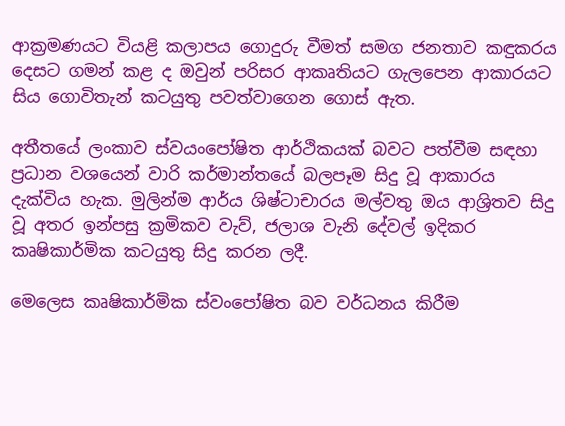ආක්‍රමණයට වියළි කලාපය ගොදුරු වීමත් සමග ජනතාව කඳුකරය දෙසට ගමන් කළ ද ඔවුන් පරිසර ආකෘතියට ගැලපෙන ආකාරයට සිය ගොවිතැන් කටයුතු පවත්වාගෙන ගොස්‌ ඇත.

අතීතයේ ලංකාව ස්‌වයංපෝෂිත ආර්ථිකයක්‌ බවට පත්වීම සඳහා ප්‍රධාන වශයෙන් වාරි කර්මාන්තයේ බලපෑම සිදු වූ ආකාරය දැක්‌විය හැක. මුලින්ම ආර්ය ශිෂ්ටාචාරය මල්වතු ඔය ආශ්‍රිතව සිදු වූ අතර ඉන්පසු ක්‍රමිකව වැව්, ජලාශ වැනි දේවල් ඉදිකර කෘෂිකාර්මික කටයුතු සිදු කරන ලදී.

මෙලෙස කෘෂිකාර්මික ස්‌වංපෝෂිත බව වර්ධනය කිරීම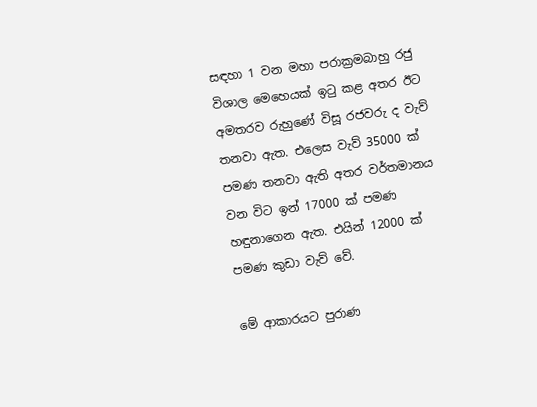සඳහා 1 වන මහා පරාක්‍රමබාහු රජු විශාල මෙහෙයක්‌ ඉටු කළ අතර ඊට අමතරව රුහුණේ විසූ රජවරු ද වැව් තනවා ඇත. එලෙස වැව් 35000 ක්‌ පමණ තනවා ඇති අතර වර්තමානය වන විට ඉන් 17000 ක්‌ පමණ හඳුනාගෙන ඇත. එයින් 12000 ක්‌ පමණ කුඩා වැව් වේ.

මේ ආකාරයට පුරාණ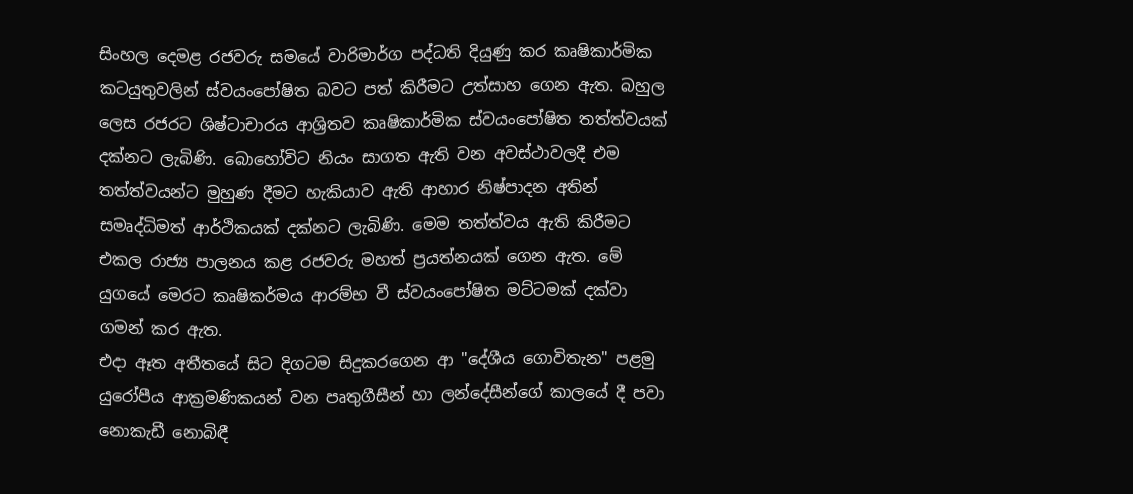සිංහල දෙමළ රජවරු සමයේ වාරිමාර්ග පද්ධති දියුණු කර කෘෂිකාර්මික කටයුතුවලින් ස්‌වයංපෝෂිත බවට පත් කිරීමට උත්සාහ ගෙන ඇත. බහුල ලෙස රජරට ශිෂ්ටාචාරය ආශ්‍රිතව කෘෂිකාර්මික ස්‌වයංපෝෂිත තත්ත්වයක්‌ දක්‌නට ලැබිණි. බොහෝවිට නියං සාගත ඇති වන අවස්‌ථාවලදී එම තත්ත්වයන්ට මුහුණ දීමට හැකියාව ඇති ආහාර නිෂ්පාදන අතින් සමෘද්ධිමත් ආර්ථිකයක්‌ දක්‌නට ලැබිණි. මෙම තත්ත්වය ඇති කිරීමට එකල රාජ්‍ය පාලනය කළ රජවරු මහත් ප්‍රයත්නයක්‌ ගෙන ඇත. මේ යුගයේ මෙරට කෘෂිකර්මය ආරම්භ වී ස්‌වයංපෝෂිත මට්‌ටමක්‌ දක්‌වා ගමන් කර ඇත.
එදා ඈත අතීතයේ සිට දිගටම සිදුකරගෙන ආ "දේශීය ගොවිතැන" පළමු යුරෝපීය ආක්‍රමණිකයන් වන පෘතුගීසීන් හා ලන්දේසීන්ගේ කාලයේ දී පවා නොකැඩී නොබිඳී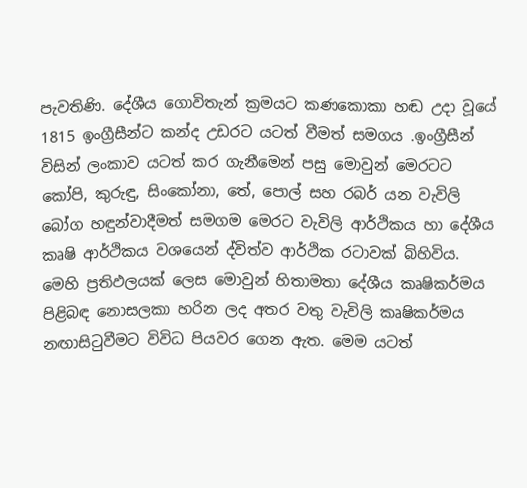පැවතිණි. දේශීය ගොවිතැන් ක්‍රමයට කණකොකා හඬ උදා වූයේ 1815 ඉංග්‍රීසීන්ට කන්ද උඩරට යටත් වීමත් සමගය .ඉංග්‍රීසීන් විසින් ලංකාව යටත් කර ගැනීමෙන් පසු මොවුන් මෙරටට කෝපි, කුරුඳු, සිංකෝනා, තේ, පොල් සහ රබර් යන වැවිලි බෝග හඳුන්වාදීමත් සමගම මෙරට වැවිලි ආර්ථිකය හා දේශීය කෘෂි ආර්ථිකය වශයෙන් ද්විත්ව ආර්ථික රටාවක්‌ බිහිවිය. මෙහි ප්‍රතිඵලයක්‌ ලෙස මොවුන් හිතාමතා දේශීය කෘෂිකර්මය පිළිබඳ නොසලකා හරින ලද අතර වතු වැවිලි කෘෂිකර්මය නඟාසිටුවීමට විවිධ පියවර ගෙන ඇත. මෙම යටත්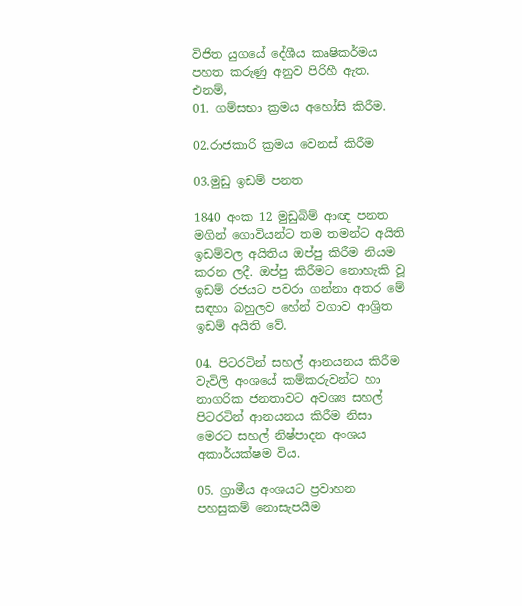විජිත යුගයේ දේශීය කෘෂිකර්මය පහත කරුණු අනුව පිරිහී ඇත. එනම්,
01. ගම්සභා ක්‍රමය අහෝසි කිරීම.

02.රාජකාරි ක්‍රමය වෙනස්‌ කිරීම

03.මුඩු ඉඩම් පනත

1840 අංක 12 මුඩුබිම් ආඥ පනත මගින් ගොවියන්ට තම තමන්ට අයිති ඉඩම්වල අයිතිය ඔප්පු කිරීම නියම කරන ලදී. ඔප්පු කිරීමට නොහැකි වූ ඉඩම් රජයට පවරා ගන්නා අතර මේ සඳහා බහුලව හේන් වගාව ආශ්‍රිත ඉඩම් අයිති වේ.

04. පිටරටින් සහල් ආනයනය කිරීම
වැවිලි අංශයේ කම්කරුවන්ට හා නාගරික ජනතාවට අවශ්‍ය සහල් පිටරටින් ආනයනය කිරීම නිසා මෙරට සහල් නිෂ්පාදන අංශය අකාර්යක්‌ෂම විය.

05. ග්‍රාමීය අංශයට ප්‍රවාහන පහසුකම් නොසැපයීම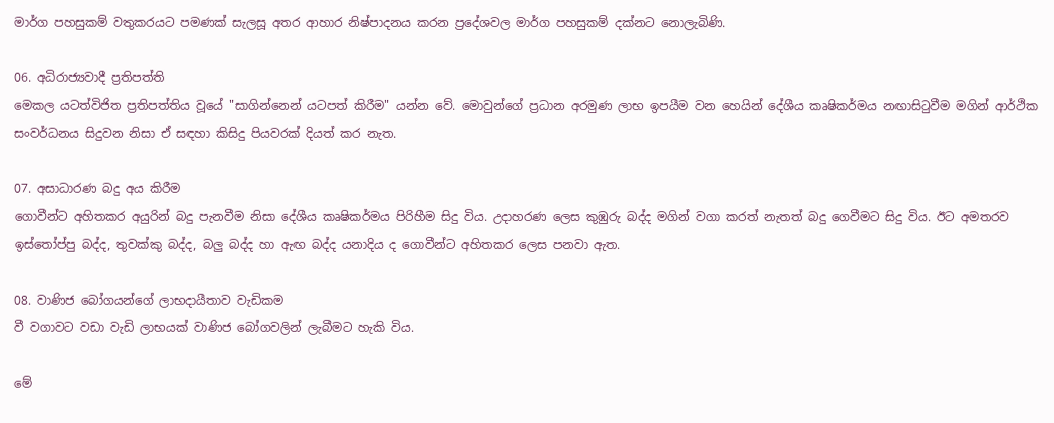මාර්ග පහසුකම් වතුකරයට පමණක්‌ සැලසූ අතර ආහාර නිෂ්පාදනය කරන ප්‍රදේශවල මාර්ග පහසුකම් දක්‌නට නොලැබිණි.

06. අධිරාජ්‍යවාදී ප්‍රතිපත්ති
මෙකල යටත්විජිත ප්‍රතිපත්තිය වූයේ "සාගින්නෙන් යටපත් කිරීම" යන්න වේ. මොවුන්ගේ ප්‍රධාන අරමුණ ලාභ ඉපයීම වන හෙයින් දේශීය කෘෂිකර්මය නඟාසිටුවීම මගින් ආර්ථික සංවර්ධනය සිදුවන නිසා ඒ සඳහා කිසිදු පියවරක්‌ දියත් කර නැත.

07. අසාධාරණ බදු අය කිරීම
ගොවීන්ට අහිතකර අයුරින් බදු පැනවීම නිසා දේශීය කෘෂිකර්මය පිරිහීම සිදු විය. උදාහරණ ලෙස කුඹුරු බද්ද මගින් වගා කරත් නැතත් බදු ගෙවීමට සිදු විය. ඊට අමතරව ඉස්‌තෝප්පු බද්ද, තුවක්‌කු බද්ද, බලු බද්ද හා ඇඟ බද්ද යනාදිය ද ගොවීන්ට අහිතකර ලෙස පනවා ඇත.

08. වාණිජ බෝගයන්ගේ ලාභදායීතාව වැඩිකම
වී වගාවට වඩා වැඩි ලාභයක්‌ වාණිජ බෝගවලින් ලැබීමට හැකි විය.

මේ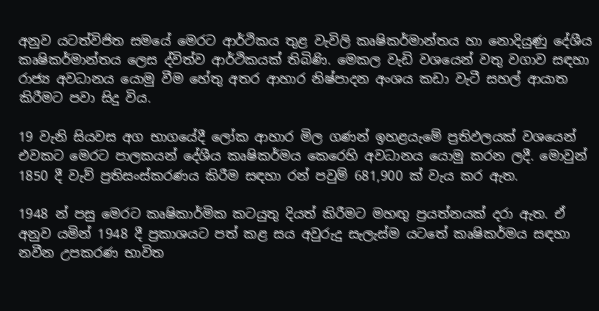අනුව යටත්විජිත සමයේ මෙරට ආර්ථිකය තුළ වැවිලි කෘෂිකර්මාන්තය හා නොදියුණු දේශීය කෘෂිකර්මාන්තය ලෙස ද්විත්ව ආර්ථිකයක්‌ තිබිණි. මෙකල වැඩි වශයෙන් වතු වගාව සඳහා රාජ්‍ය අවධානය යොමු වීම හේතු අතර ආහාර නිෂ්පාදන අංශය කඩා වැටී සහල් ආයාත කිරීමට පවා සිදු විය.

19 වැනි සියවස අග භාගයේදී ලෝක ආහාර මිල ගණන් ඉහළයැමේ ප්‍රතිඵලයක්‌ වශයෙන් එවකට මෙරට පාලකයන් දේශීය කෘෂිකර්මය කෙරෙහි අවධානය යොමු කරන ලදී. මොවුන් 1850 දී වැව් ප්‍රතිසංස්‌කරණය කිරීම සඳහා රන් පවුම් 681,900 ක්‌ වැය කර ඇත.

1948 න් පසු මෙරට කෘෂිකාර්මික කටයුතු දියත් කිරීමට මහඟු ප්‍රයත්නයක්‌ දරා ඇත. ඒ අනුව යමින් 1948 දී ප්‍රකාශයට පත් කළ සය අවුරුදු සැලැස්‌ම යටතේ කෘෂිකර්මය සඳහා නවීන උපකරණ භාවිත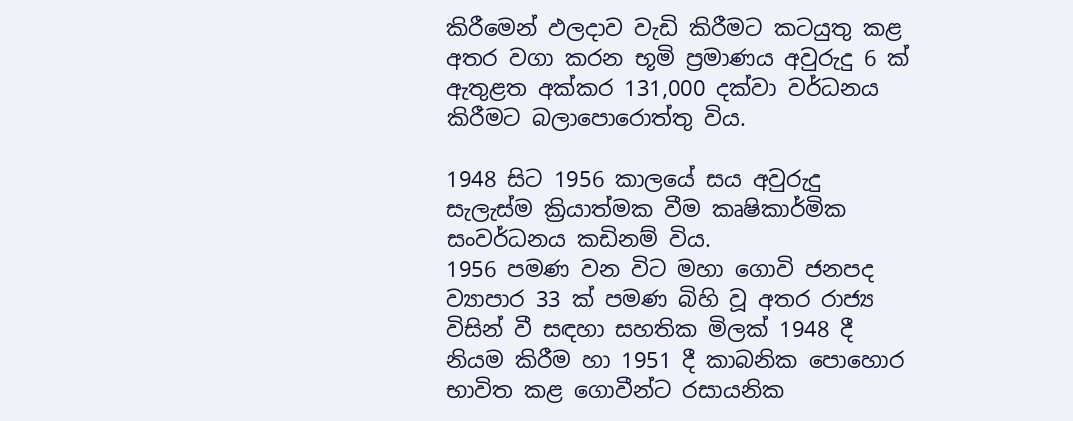කිරීමෙන් ඵලදාව වැඩි කිරීමට කටයුතු කළ අතර වගා කරන භූමි ප්‍රමාණය අවුරුදු 6 ක්‌ ඇතුළත අක්‌කර 131,000 දක්‌වා වර්ධනය කිරීමට බලාපොරොත්තු විය.

1948 සිට 1956 කාලයේ සය අවුරුදු සැලැස්‌ම ක්‍රියාත්මක වීම කෘෂිකාර්මික සංවර්ධනය කඩිනම් විය.
1956 පමණ වන විට මහා ගොවි ජනපද ව්‍යාපාර 33 ක්‌ පමණ බිහි වූ අතර රාජ්‍ය විසින් වී සඳහා සහතික මිලක්‌ 1948 දී නියම කිරීම හා 1951 දී කාබනික පොහොර භාවිත කළ ගොවීන්ට රසායනික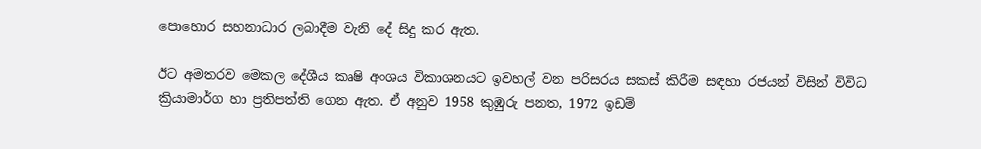පොහොර සහනාධාර ලබාදීම වැනි දේ සිදු කර ඇත.

ඊට අමතරව මෙකල දේශීය කෘෂි අංශය විකාශනයට ඉවහල් වන පරිසරය සකස්‌ කිරීම සඳහා රජයන් විසින් විවිධ ක්‍රියාමාර්ග හා ප්‍රතිපත්ති ගෙන ඇත. ඒ අනුව 1958 කුඹුරු පනත, 1972 ඉඩම්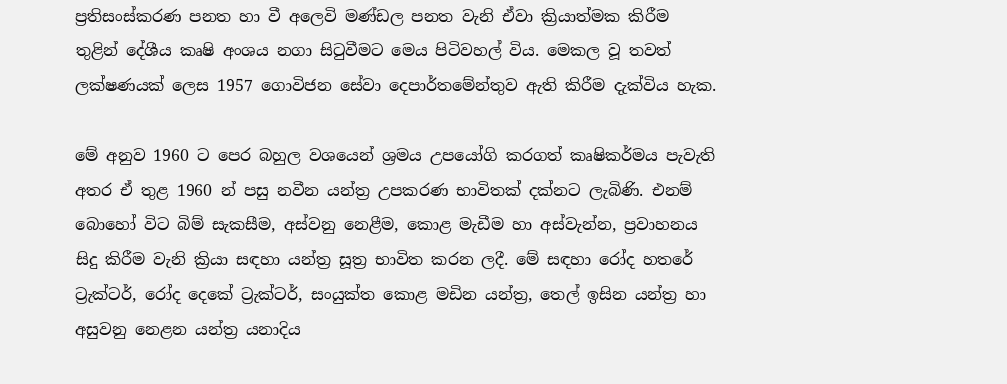ප්‍රතිසංස්‌කරණ පනත හා වී අලෙවි මණ්‌ඩල පනත වැනි ඒවා ක්‍රියාත්මක කිරීම තුළින් දේශීය කෘෂි අංශය නගා සිටුවීමට මෙය පිටිවහල් විය. මෙකල වූ තවත් ලක්‌ෂණයක්‌ ලෙස 1957 ගොවිජන සේවා දෙපාර්තමේන්තුව ඇති කිරීම දැක්‌විය හැක.

මේ අනුව 1960 ට පෙර බහුල වශයෙන් ශ්‍රමය උපයෝගි කරගත් කෘෂිකර්මය පැවැති අතර ඒ තුළ 1960 න් පසු නවීන යන්ත්‍ර උපකරණ භාවිතක්‌ දක්‌නට ලැබිණි. එනම් බොහෝ විට බිම් සැකසීම, අස්‌වනු නෙළීම, කොළ මැඩීම හා අස්‌වැන්න, ප්‍රවාහනය සිදු කිරීම වැනි ක්‍රියා සඳහා යන්ත්‍ර සූත්‍ර භාවිත කරන ලදී. මේ සඳහා රෝද හතරේ ට්‍රැක්‌ටර්, රෝද දෙකේ ට්‍රැක්‌ටර්, සංයුක්‌ත කොළ මඩින යන්ත්‍ර, තෙල් ඉසින යන්ත්‍ර හා අසුවනු නෙළන යන්ත්‍ර යනාදිය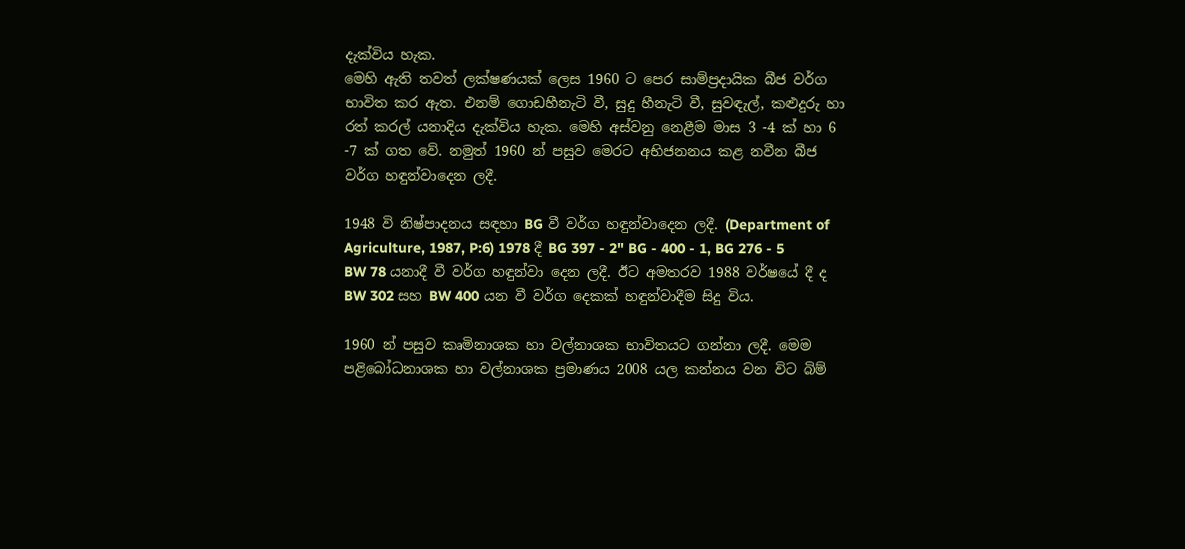දැක්‌විය හැක.
මෙහි ඇති තවත් ලක්‌ෂණයක්‌ ලෙස 1960 ට පෙර සාම්ප්‍රදායික බීජ වර්ග භාවිත කර ඇත. එනම් ගොඩහීනැටි වී, සුදු හීනැටි වී, සුවඳැල්, කළුදුරු හා රත් කරල් යනාදිය දැක්‌විය හැක. මෙහි අස්‌වනු නෙළීම මාස 3 -4 ක්‌ හා 6 -7 ක්‌ ගත වේ. නමුත් 1960 න් පසුව මෙරට අභිජනනය කළ නවීන බීජ වර්ග හඳුන්වාදෙන ලදී.

1948 වි නිෂ්පාදනය සඳහා BG වී වර්ග හඳුන්වාදෙන ලදී. (Department of Agriculture, 1987, P:6) 1978 දී BG 397 - 2" BG - 400 - 1, BG 276 - 5 BW 78 යනාදී වී වර්ග හඳුන්වා දෙන ලදී. ඊට අමතරව 1988 වර්ෂයේ දී ද BW 302 සහ BW 400 යන වී වර්ග දෙකක්‌ හඳුන්වාදීම සිදු විය.

1960 න් පසුව කෘමිනාශක හා වල්නාශක භාවිතයට ගන්නා ලදී. මෙම පළිබෝධනාශක හා වල්නාශක ප්‍රමාණය 2008 යල කන්නය වන විට බිම්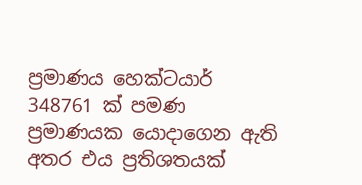ප්‍රමාණය හෙක්‌ටයාර් 348761 ක්‌ පමණ ප්‍රමාණයක යොදාගෙන ඇති අතර එය ප්‍රතිශතයක්‌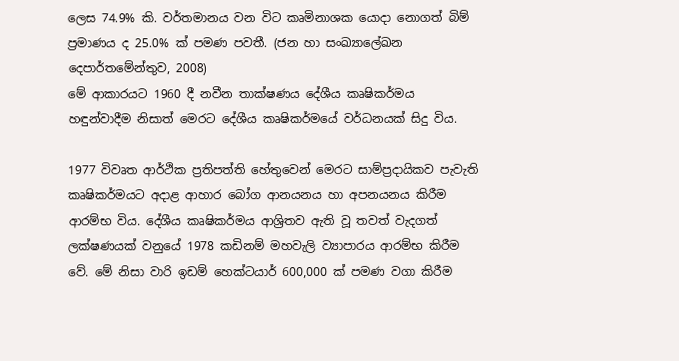ලෙස 74.9% කි. වර්තමානය වන විට කෘමිනාශක යොදා නොගත් බිම් ප්‍රමාණය ද 25.0% ක්‌ පමණ පවතී. (ජන හා සංඛ්‍යාලේඛන දෙපාර්තමේන්තුව, 2008)
මේ ආකාරයට 1960 දී නවීන තාක්‌ෂණය දේශීය කෘෂිකර්මය හඳුන්වාදීම නිසාත් මෙරට දේශීය කෘෂිකර්මයේ වර්ධනයක්‌ සිදු විය.

1977 විවෘත ආර්ථික ප්‍රතිපත්ති හේතුවෙන් මෙරට සාම්ප්‍රදායිකව පැවැති කෘෂිකර්මයට අදාළ ආහාර බෝග ආනයනය හා අපනයනය කිරීම ආරම්භ විය. දේශීය කෘෂිකර්මය ආශ්‍රිතව ඇති වූ තවත් වැදගත් ලක්‌ෂණයක්‌ වනුයේ 1978 කඩිනම් මහවැලි ව්‍යාපාරය ආරම්භ කිරීම වේ. මේ නිසා වාරි ඉඩම් හෙක්‌ටයාර් 600,000 ක්‌ පමණ වගා කිරීම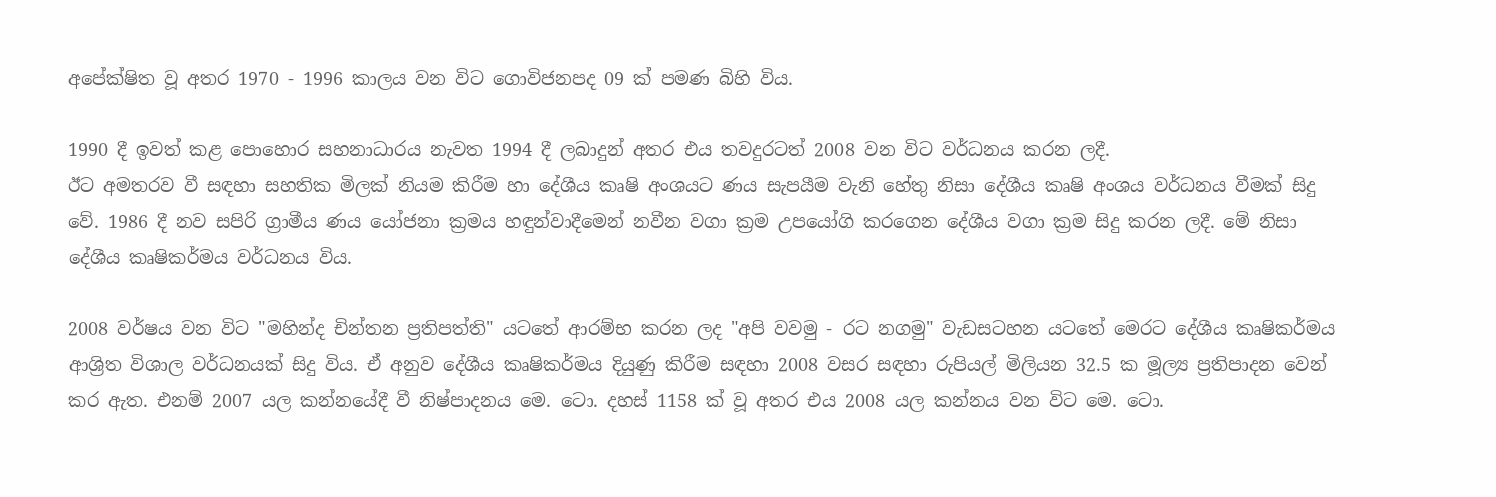අපේක්‌ෂිත වූ අතර 1970 - 1996 කාලය වන විට ගොවිජනපද 09 ක්‌ පමණ බිහි විය.

1990 දී ඉවත් කළ පොහොර සහනාධාරය නැවත 1994 දී ලබාදුන් අතර එය තවදුරටත් 2008 වන විට වර්ධනය කරන ලදී.
ඊට අමතරව වී සඳහා සහතික මිලක්‌ නියම කිරීම හා දේශීය කෘෂි අංශයට ණය සැපයීම වැනි හේතු නිසා දේශීය කෘෂි අංශය වර්ධනය වීමක්‌ සිදු වේ. 1986 දී නව සපිරි ග්‍රාමීය ණය යෝජනා ක්‍රමය හඳුන්වාදීමෙන් නවීන වගා ක්‍රම උපයෝගි කරගෙන දේශීය වගා ක්‍රම සිදු කරන ලදී. මේ නිසා දේශීය කෘෂිකර්මය වර්ධනය විය.

2008 වර්ෂය වන විට "මහින්ද චින්තන ප්‍රතිපත්ති" යටතේ ආරම්භ කරන ලද "අපි වවමු - රට නගමු" වැඩසටහන යටතේ මෙරට දේශීය කෘෂිකර්මය ආශ්‍රිත විශාල වර්ධනයක්‌ සිදු විය. ඒ අනුව දේශීය කෘෂිකර්මය දියුණු කිරීම සඳහා 2008 වසර සඳහා රුපියල් මිලියන 32.5 ක මූල්‍ය ප්‍රතිපාදන වෙන් කර ඇත. එනම් 2007 යල කන්නයේදී වී නිෂ්පාදනය මෙ. ටො. දහස්‌ 1158 ක්‌ වූ අතර එය 2008 යල කන්නය වන විට මෙ. ටො.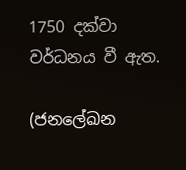1750 දක්‌වා වර්ධනය වී ඇත.

(ජනලේඛන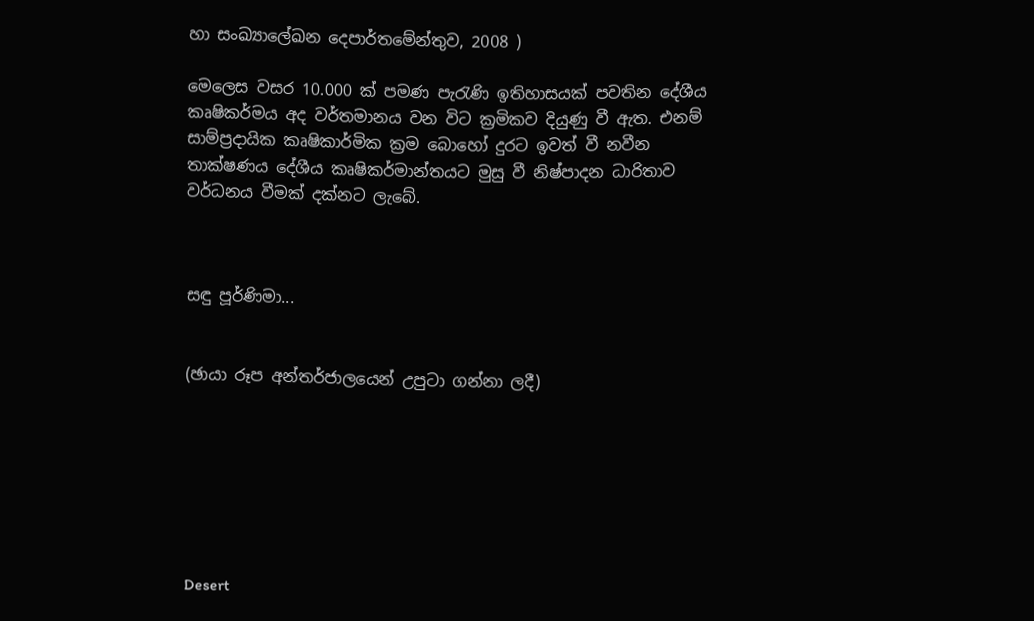හා සංඛ්‍යාලේඛන දෙපාර්තමේන්තුව, 2008 )

මෙලෙස වසර 10.000 ක්‌ පමණ පැරැණි ඉතිහාසයක්‌ පවතින දේශීය කෘෂිකර්මය අද වර්තමානය වන විට ක්‍රමිකව දියුණු වී ඇත. එනම් සාම්ප්‍රදායික කෘෂිකාර්මික ක්‍රම බොහෝ දුරට ඉවත් වී නවීන තාක්‌ෂණය දේශීය කෘෂිකර්මාන්තයට මුසු වී නිෂ්පාදන ධාරිතාව වර්ධනය වීමක්‌ දක්‌නට ලැබේ.



සඳු පූර්ණිමා...


(ඡායා රූප අන්තර්ජාලයෙන් උපුටා ගන්නා ලදී)







Desert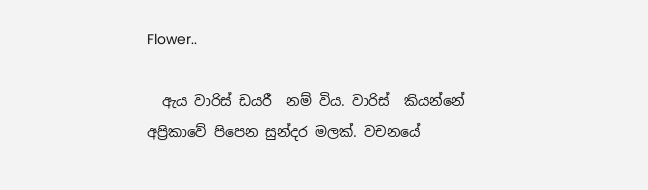Flower..

  ඇය වාරිස් ඩයරී  නම් විය. වාරිස්  කියන්නේ අප්‍රිකාවේ පිපෙන සුන්දර මලක්. වචනයේ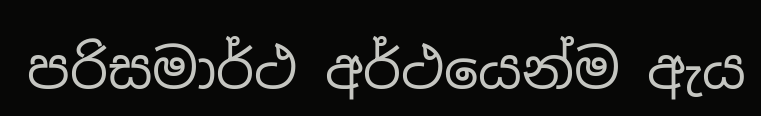පරිසමාර්ථ අර්ථයෙන්ම ඇය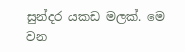සුන්දර යකඩ මලක්. මෙ වන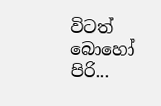විටත් බොහෝ පිරි...